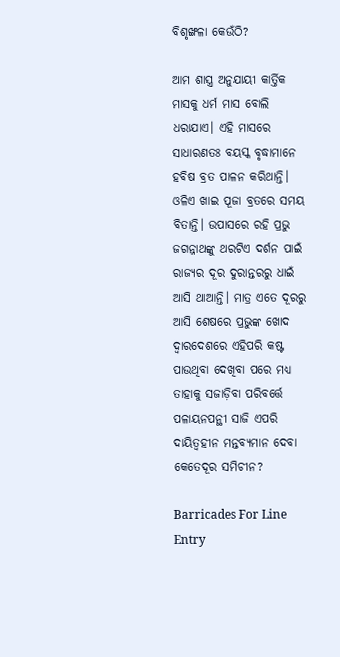ବିଶୃଙ୍ଖଳା କେଉଁଠି?

ଆମ ଶାସ୍ତ୍ର ଅନୁଯାୟୀ କାର୍ତ୍ତିକ ମାସକୁ ଧର୍ମ ମାସ ବୋଲି ଧରାଯାଏ। ଏହି ମାସରେ ସାଧାରଣତଃ ବୟସ୍କ ବୃଦ୍ଧାମାନେ ହବିଷ ବ୍ରତ ପାଳନ କରିଥାନ୍ତି। ଓଳିଏ ଖାଇ ପୂଜା ବ୍ରତରେ ସମୟ ବିତାନ୍ତି। ଉପାସରେ ରହି ପ୍ରଭୁ ଜଗନ୍ନାଥଙ୍କୁ ଥରଟିଏ ଦର୍ଶନ ପାଇଁ ରାଜ୍ୟର ଦୂର ଦୁରାନ୍ତରରୁ ଧାଇଁ ଆସି ଥାଆନ୍ତି। ମାତ୍ର ଏତେ ଦୂରରୁ ଆସି ଶେଷରେ ପ୍ରଭୁଙ୍କ ଖୋଦ ଦ୍ୱାରଦେଶରେ ଏହିପରି କଷ୍ଟ ପାଉଥିବା ଦେଖିବା ପରେ ମଧ୍ୟ ତାହାକୁ ସଜାଡ଼ିବା ପରିବର୍ତ୍ତେ ପଳାୟନପନ୍ଥୀ ସାଜି ଏପରି ଦାୟିତ୍ୱହୀନ ମନ୍ତବ୍ୟମାନ ଦେବା କେତେଦୂର ସମିଚୀନ?

Barricades For Line Entry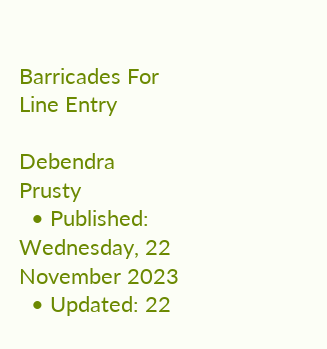Barricades For Line Entry

Debendra Prusty
  • Published: Wednesday, 22 November 2023
  • Updated: 22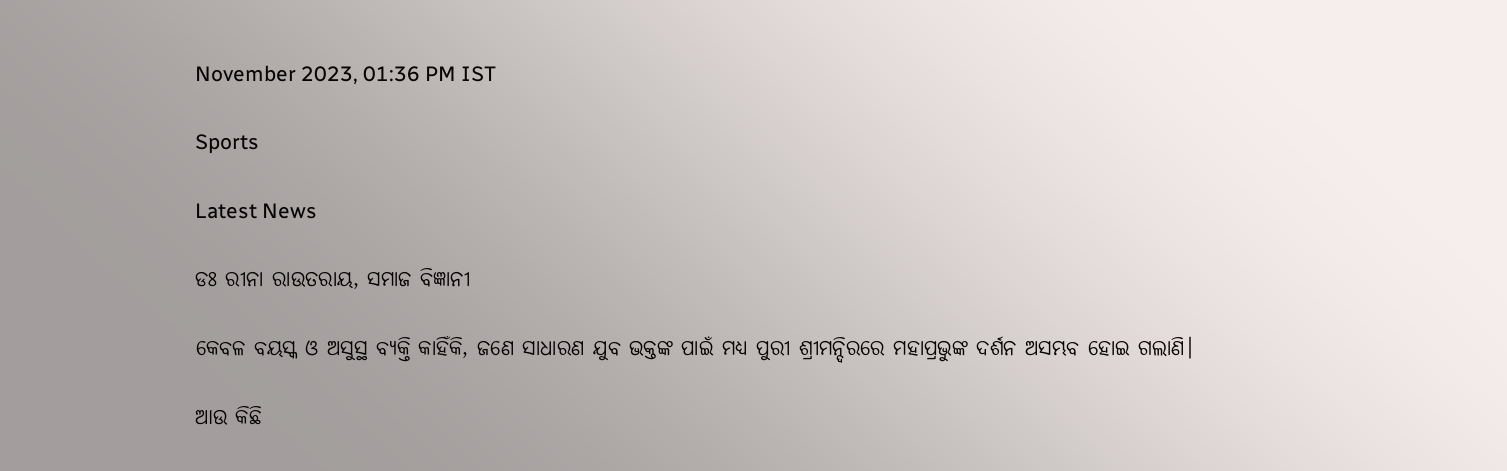November 2023, 01:36 PM IST

Sports

Latest News

ଡଃ ରୀନା ରାଉତରାୟ, ସମାଜ ବିଜ୍ଞାନୀ

କେବଳ ବୟସ୍କ ଓ ଅସୁସ୍ଥ ବ୍ୟକ୍ତି କାହିଁକି, ଜଣେ ସାଧାରଣ ଯୁବ ଭକ୍ତଙ୍କ ପାଇଁ ମଧ୍ୟ ପୁରୀ ଶ୍ରୀମନ୍ଦିରରେ ମହାପ୍ରଭୁଙ୍କ ଦର୍ଶନ ଅସମ୍ଭବ ହୋଇ ଗଲାଣି।

ଆଉ କିଛି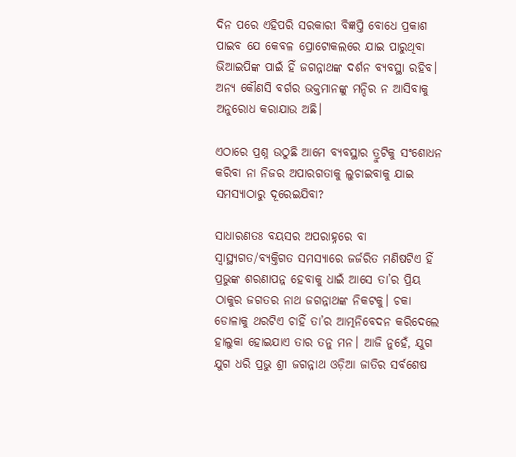ଦିନ ପରେ ଏହିପରି ସରକାରୀ ବିଜ୍ଞପ୍ତି ବୋଧେ ପ୍ରକାଶ ପାଇବ ଯେ କେବଳ ପ୍ରୋଟୋକଲରେ ଯାଇ ପାରୁଥିବା ଭିଆଇପିଙ୍କ ପାଇଁ ହିଁ ଜଗନ୍ନାଥଙ୍କ ଦର୍ଶନ ବ୍ୟବସ୍ଥା ରହିବ। ଅନ୍ୟ କୌଣସି ବର୍ଗର ଭକ୍ତମାନଙ୍କୁ ମନ୍ଦିର ନ ଆସିବାକୁ ଅନୁରୋଧ କରାଯାଉ ଅଛି।

ଏଠାରେ ପ୍ରଶ୍ନ ଉଠୁଛି ଆମେ ବ୍ୟବସ୍ଥାର ତ୍ରୁଟିକୁ ସଂଶୋଧନ କରିବା ନା ନିଜର ଅପାରଗତାକୁ ଲୁଚାଇବାକୁ ଯାଇ ସମସ୍ୟାଠାରୁ ଦୂରେଇଯିବା?

ସାଧାରଣତଃ ବୟସର ଅପରାହ୍ନରେ ବା ସ୍ୱାସ୍ଥ୍ୟଗତ/ବ୍ୟକ୍ତିଗତ ସମସ୍ୟାରେ ଜର୍ଜରିତ ମଣିଷଟିଏ ହିଁ ପ୍ରଭୁଙ୍କ ଶରଣାପନ୍ନ ହେବାକୁ ଧାଇଁ ଆସେ ତା’ର ପ୍ରିୟ ଠାକୁର ଜଗତର ନାଥ ଜଗନ୍ନାଥଙ୍କ ନିକଟକୁ। ଚକା ଡୋଳାକୁ ଥରଟିଏ ଚାହିଁ ତା’ର ଆତ୍ମନିବେଦନ କରିଦେଲେ ହାଲୁକା ହୋଇଯାଏ ତାର ତନୁ ମନ। ଆଜି ନୁହେଁ, ଯୁଗ ଯୁଗ ଧରି ପ୍ରଭୁ ଶ୍ରୀ ଜଗନ୍ନାଥ ଓଡ଼ିଆ ଜାତିର ସର୍ବଶେଷ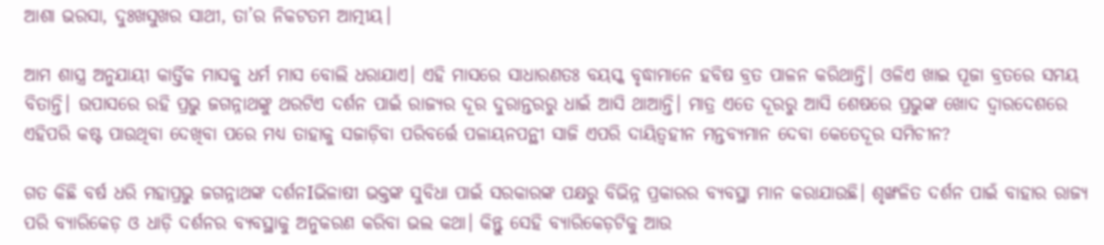ଆଶା ଭରସା, ଦୁଃଖସୁଖର ସାଥୀ, ତା’ର ନିକଟତମ ଆତ୍ମୀୟ।

ଆମ ଶାସ୍ତ୍ର ଅନୁଯାୟୀ କାର୍ତ୍ତିକ ମାସକୁ ଧର୍ମ ମାସ ବୋଲି ଧରାଯାଏ। ଏହି ମାସରେ ସାଧାରଣତଃ ବୟସ୍କ ବୃଦ୍ଧାମାନେ ହବିଷ ବ୍ରତ ପାଳନ କରିଥାନ୍ତି। ଓଳିଏ ଖାଇ ପୂଜା ବ୍ରତରେ ସମୟ ବିତାନ୍ତି। ଉପାସରେ ରହି ପ୍ରଭୁ ଜଗନ୍ନାଥଙ୍କୁ ଥରଟିଏ ଦର୍ଶନ ପାଇଁ ରାଜ୍ୟର ଦୂର ଦୁରାନ୍ତରରୁ ଧାଇଁ ଆସି ଥାଆନ୍ତି। ମାତ୍ର ଏତେ ଦୂରରୁ ଆସି ଶେଷରେ ପ୍ରଭୁଙ୍କ ଖୋଦ ଦ୍ୱାରଦେଶରେ ଏହିପରି କଷ୍ଟ ପାଉଥିବା ଦେଖିବା ପରେ ମଧ୍ୟ ତାହାକୁ ସଜାଡ଼ିବା ପରିବର୍ତ୍ତେ ପଳାୟନପନ୍ଥୀ ସାଜି ଏପରି ଦାୟିତ୍ୱହୀନ ମନ୍ତବ୍ୟମାନ ଦେବା କେତେଦୂର ସମିଚୀନ?

ଗତ କିଛି ବର୍ଷ ଧରି ମହାପ୍ରଭୁ ଜଗନ୍ନାଥଙ୍କ ଦର୍ଶନIଭିଳାଷୀ ଭକ୍ତଙ୍କ ସୁବିଧା ପାଇଁ ସରକାରଙ୍କ ପକ୍ଷରୁ ବିଭିନ୍ନ ପ୍ରକାରର ବ୍ୟବସ୍ଥା ମାନ କରାଯାଉଛି। ଶୃଙ୍ଖଳିତ ଦର୍ଶନ ପାଇଁ ବାହାର ରାଜ୍ୟ ପରି ବ୍ୟାରିକେଡ଼ ଓ ଧାଡ଼ି ଦର୍ଶନର ବ୍ୟବସ୍ଥାକୁ ଅନୁକରଣ କରିବା ଭଲ କଥା। କିନ୍ତୁ ସେହି ବ୍ୟାରିକେଡ଼ଟିକୁ ଆଉ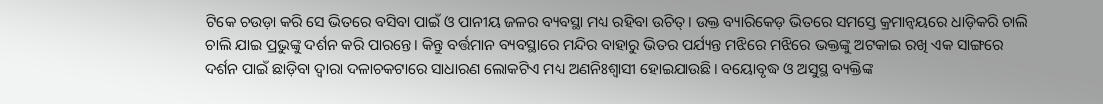ଟିକେ ଚଉଡ଼ା କରି ସେ ଭିତରେ ବସିବା ପାଇଁ ଓ ପାନୀୟ ଜଳର ବ୍ୟବସ୍ଥା ମଧ୍ୟ ରହିବା ଉଚିତ୍। ଉକ୍ତ ବ୍ୟାରିକେଡ଼ ଭିତରେ ସମସ୍ତେ କ୍ରମାନ୍ଵୟରେ ଧାଡ଼ିକରି ଚାଲି ଚାଲି ଯାଇ ପ୍ରଭୁଙ୍କୁ ଦର୍ଶନ କରି ପାରନ୍ତେ। କିନ୍ତୁ ବର୍ତ୍ତମାନ ବ୍ୟବସ୍ଥାରେ ମନ୍ଦିର ବାହାରୁ ଭିତର ପର୍ଯ୍ୟନ୍ତ ମଝିରେ ମଝିରେ ଭକ୍ତଙ୍କୁ ଅଟକାଇ ରଖି ଏକ ସାଙ୍ଗରେ ଦର୍ଶନ ପାଇଁ ଛାଡ଼ିବା ଦ୍ୱାରା ଦଳାଚକଟାରେ ସାଧାରଣ ଲୋକଟିଏ ମଧ୍ୟ ଅଣନିଃଶ୍ୱାସୀ ହୋଇଯାଉଛି। ବୟୋବୃଦ୍ଧ ଓ ଅସୁସ୍ଥ ବ୍ୟକ୍ତିଙ୍କ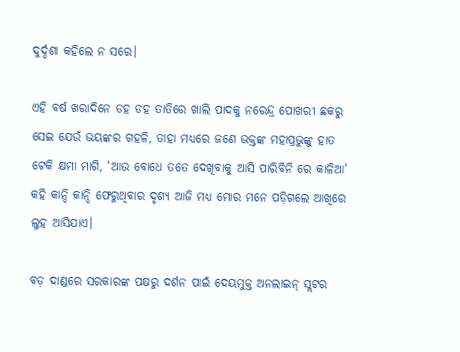ଦୁର୍ଦ୍ଦଶା କହିଲେ ନ ସରେ।

ଏହି ବର୍ଷ ଖରାଦିନେ ଡହ ଡହ ତାତିରେ ଖାଲି ପାଦକୁ ନରେନ୍ଦ୍ର ପୋଖରୀ ଛକରୁ ସେଇ ଯେଉଁ ଭୟଙ୍କର ଗହଳି, ତାହା ମଧ୍ୟରେ ଜଣେ ଭକ୍ତଙ୍କ ମହାପ୍ରଭୁଙ୍କୁ ହାତ ଟେକି କ୍ଷମା ମାଗି, ‘ଆଉ ବୋଧେ ତତେ ଦେଖିବାକୁ ଆସି ପାରିବିନି ରେ କାଳିଆ’ କହି କାନ୍ଦି କାନ୍ଦି ଫେରୁଥିବାର ଦୃଶ୍ୟ ଆଜି ମଧ୍ୟ ମୋର ମନେ ପଡ଼ିଗଲେ ଆଖିରେ ଲୁହ ଆସିଯାଏ।

ବଡ଼ ଦାଣ୍ଡରେ ସରକାରଙ୍କ ପକ୍ଷରୁ ଦର୍ଶନ ପାଇଁ ଦେୟମୁକ୍ତ ଅନଲାଇନ୍ ସ୍ଲଟର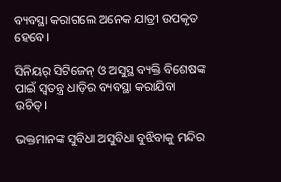ବ୍ୟବସ୍ଥା କରାଗଲେ ଅନେକ ଯାତ୍ରୀ ଉପକୃତ ହେବେ।

ସିନିୟର୍ ସିଟିଜେନ୍ ଓ ଅସୁସ୍ଥ ବ୍ୟକ୍ତି ବିଶେଷଙ୍କ ପାଇଁ ସ୍ୱତନ୍ତ୍ର ଧାଡ଼ିର ବ୍ୟବସ୍ଥା କରାଯିବା ଉଚିତ୍।

ଭକ୍ତମାନଙ୍କ ସୁବିଧା ଅସୁବିଧା ବୁଝିବାକୁ ମନ୍ଦିର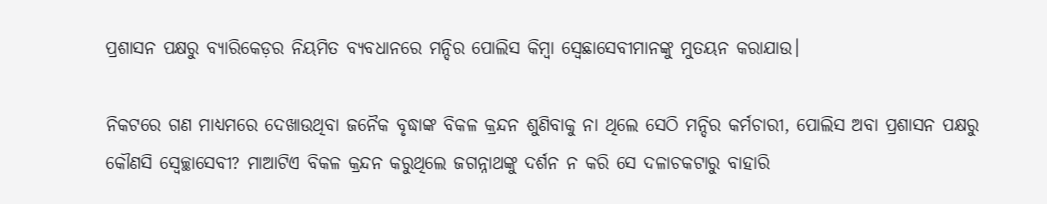ପ୍ରଶାସନ ପକ୍ଷରୁ ବ୍ୟାରିକେଡ଼ର ନିୟମିତ ବ୍ୟବଧାନରେ ମନ୍ଦିର ପୋଲିସ କିମ୍ଵା ସ୍ୱେଛାସେବୀମାନଙ୍କୁ ମୁତୟନ କରାଯାଉ।

ନିକଟରେ ଗଣ ମାଧ୍ୟମରେ ଦେଖାଉଥିବା ଜନୈକ ବୃଦ୍ଧାଙ୍କ ବିକଳ କ୍ରନ୍ଦନ ଶୁଣିବାକୁ ନା ଥିଲେ ସେଠି ମନ୍ଦିର କର୍ମଚାରୀ, ପୋଲିସ ଅବା ପ୍ରଶାସନ ପକ୍ଷରୁ କୌଣସି ସ୍ଵେଚ୍ଛାସେବୀ? ମାଆଟିଏ ବିକଳ କ୍ରନ୍ଦନ କରୁଥିଲେ ଜଗନ୍ନାଥଙ୍କୁ ଦର୍ଶନ ନ କରି ସେ ଦଳାଚକଟାରୁ ବାହାରି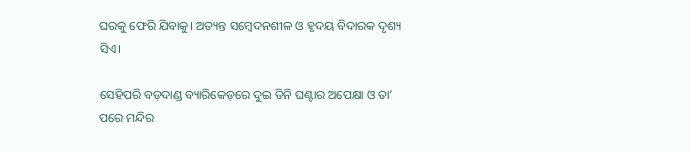ଘରକୁ ଫେରି ଯିବାକୁ। ଅତ୍ୟନ୍ତ ସମ୍ବେଦନଶୀଳ ଓ ହୃଦୟ ବିଦାରକ ଦୃଶ୍ୟ ସିଏ।

ସେହିପରି ବଡ଼ଦାଣ୍ଡ ବ୍ୟାରିକେଡ଼ରେ ଦୁଇ ତିନି ଘଣ୍ଟାର ଅପେକ୍ଷା ଓ ତା’ ପରେ ମନ୍ଦିର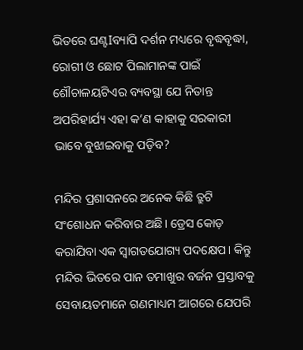ଭିତରେ ଘଣ୍ଟIବ୍ୟାପି ଦର୍ଶନ ମଧ୍ୟରେ ବୃଦ୍ଧବୃଦ୍ଧା, ରୋଗୀ ଓ ଛୋଟ ପିଲାମାନଙ୍କ ପାଇଁ ଶୌଚାଳୟଟିଏର ବ୍ୟବସ୍ଥା ଯେ ନିତାନ୍ତ ଅପରିହାର୍ଯ୍ୟ ଏହା କ’ଣ କାହାକୁ ସରକାରୀ ଭାବେ ବୁଝାଇବାକୁ ପଡ଼ିବ?

ମନ୍ଦିର ପ୍ରଶାସନରେ ଅନେକ କିଛି ତ୍ରୁଟି ସଂଶୋଧନ କରିବାର ଅଛି। ଡ୍ରେସ କୋଡ଼ କରାଯିବା ଏକ ସ୍ଵାଗତଯୋଗ୍ୟ ପଦକ୍ଷେପ। କିନ୍ତୁ ମନ୍ଦିର ଭିତରେ ପାନ ତମାଖୁର ବର୍ଜନ ପ୍ରସ୍ତାବକୁ ସେବାୟତମାନେ ଗଣମାଧ୍ୟମ ଆଗରେ ଯେପରି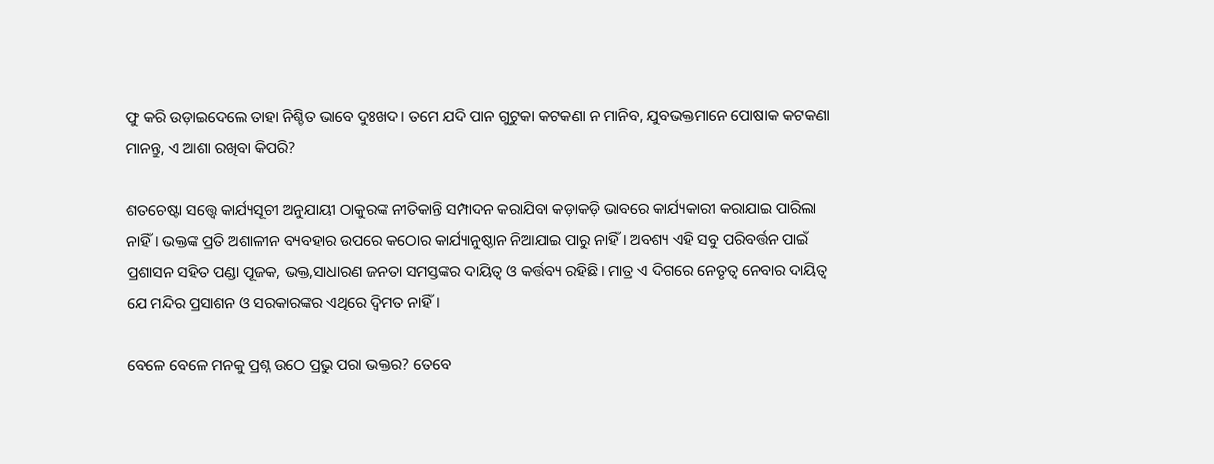ଫୁ କରି ଉଡ଼ାଇଦେଲେ ତାହା ନିଶ୍ଚିତ ଭାବେ ଦୁଃଖଦ। ତମେ ଯଦି ପାନ ଗୁଟୁକା କଟକଣା ନ ମାନିବ, ଯୁବଭକ୍ତମାନେ ପୋଷାକ କଟକଣା ମାନନ୍ତୁ, ଏ ଆଶା ରଖିବା କିପରି?

ଶତଚେଷ୍ଟା ସତ୍ତ୍ୱେ କାର୍ଯ୍ୟସୂଚୀ ଅନୁଯାୟୀ ଠାକୁରଙ୍କ ନୀତିକାନ୍ତି ସମ୍ପାଦନ କରାଯିବା କଡ଼ାକଡ଼ି ଭାବରେ କାର୍ଯ୍ୟକାରୀ କରାଯାଇ ପାରିଲା ନାହିଁ। ଭକ୍ତଙ୍କ ପ୍ରତି ଅଶାଳୀନ ବ୍ୟବହାର ଉପରେ କଠୋର କାର୍ଯ୍ୟାନୁଷ୍ଠାନ ନିଆଯାଇ ପାରୁ ନାହିଁ। ଅବଶ୍ୟ ଏହି ସବୁ ପରିବର୍ତ୍ତନ ପାଇଁ ପ୍ରଶାସନ ସହିତ ପଣ୍ଡା ପୂଜକ, ଭକ୍ତ,ସାଧାରଣ ଜନତା ସମସ୍ତଙ୍କର ଦାୟିତ୍ଵ ଓ କର୍ତ୍ତବ୍ୟ ରହିଛି। ମାତ୍ର ଏ ଦିଗରେ ନେତୃତ୍ୱ ନେବାର ଦାୟିତ୍ୱ ଯେ ମନ୍ଦିର ପ୍ରସାଶନ ଓ ସରକାରଙ୍କର ଏଥିରେ ଦ୍ୱିମତ ନାହିଁ।

ବେଳେ ବେଳେ ମନକୁ ପ୍ରଶ୍ନ ଉଠେ ପ୍ରଭୁ ପରା ଭକ୍ତର? ତେବେ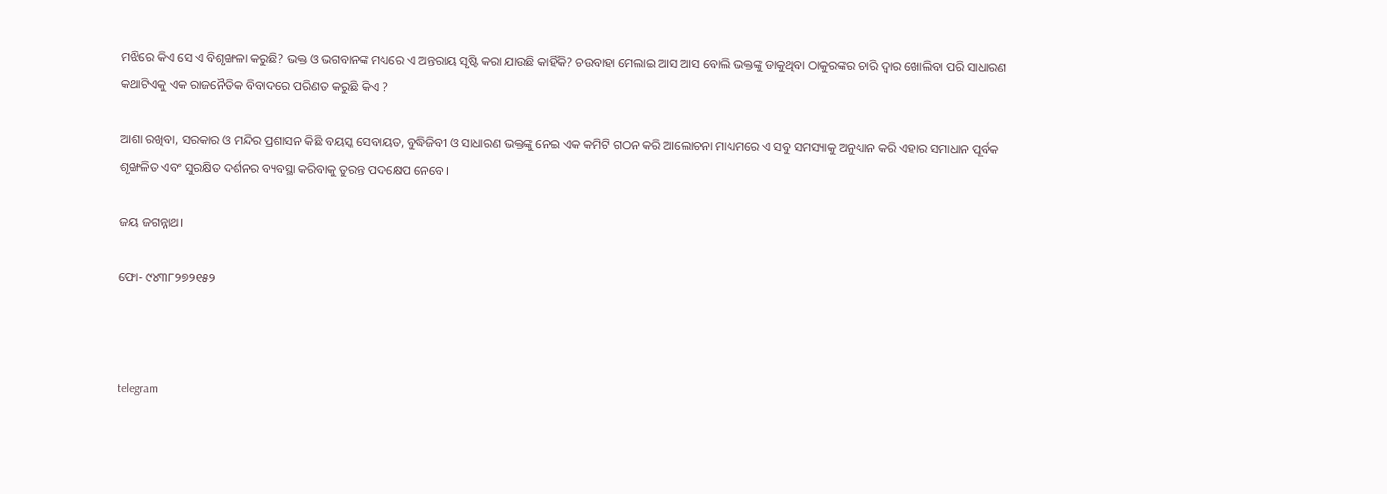ମଝିରେ କିଏ ସେ ଏ ବିଶୃଙ୍ଖଳା କରୁଛି? ଭକ୍ତ ଓ ଭଗବାନଙ୍କ ମଧ୍ୟରେ ଏ ଅନ୍ତରାୟ ସୃଷ୍ଟି କରା ଯାଉଛି କାହିଁକି? ଚଉବାହା ମେଲାଇ ଆସ ଆସ ବୋଲି ଭକ୍ତଙ୍କୁ ଡାକୁଥିବା ଠାକୁରଙ୍କର ଚାରି ଦ୍ୱାର ଖୋଲିବା ପରି ସାଧାରଣ କଥାଟିଏକୁ ଏକ ରାଜନୈତିକ ବିବାଦରେ ପରିଣତ କରୁଛି କିଏ ?

ଆଶା ରଖିବା, ସରକାର ଓ ମନ୍ଦିର ପ୍ରଶାସନ କିଛି ବୟସ୍କ ସେବାୟତ, ବୁଦ୍ଧିଜିବୀ ଓ ସାଧାରଣ ଭକ୍ତଙ୍କୁ ନେଇ ଏକ କମିଟି ଗଠନ କରି ଆଲୋଚନା ମାଧ୍ୟମରେ ଏ ସବୁ ସମସ୍ୟାକୁ ଅନୁଧ୍ୟାନ କରି ଏହାର ସମାଧାନ ପୂର୍ବକ ଶୃଙ୍ଖଳିତ ଏବଂ ସୁରକ୍ଷିତ ଦର୍ଶନର ବ୍ୟବସ୍ଥା କରିବାକୁ ତୁରନ୍ତ ପଦକ୍ଷେପ ନେବେ।

ଜୟ ଜଗନ୍ନାଥ।

ଫୋ- ୯୪୩୮୨୭୨୧୫୨



telegram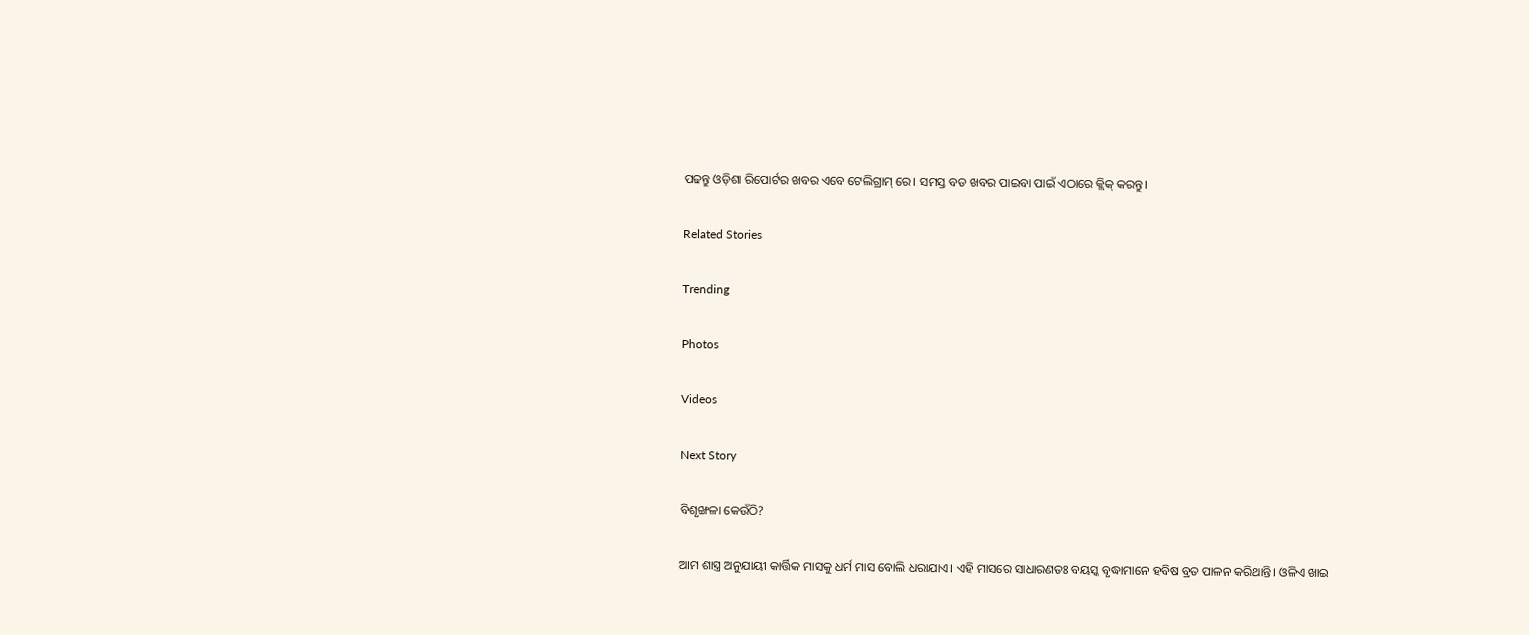ପଢନ୍ତୁ ଓଡ଼ିଶା ରିପୋର୍ଟର ଖବର ଏବେ ଟେଲିଗ୍ରାମ୍ ରେ। ସମସ୍ତ ବଡ ଖବର ପାଇବା ପାଇଁ ଏଠାରେ କ୍ଲିକ୍ କରନ୍ତୁ।

Related Stories

Trending

Photos

Videos

Next Story

ବିଶୃଙ୍ଖଳା କେଉଁଠି?

ଆମ ଶାସ୍ତ୍ର ଅନୁଯାୟୀ କାର୍ତ୍ତିକ ମାସକୁ ଧର୍ମ ମାସ ବୋଲି ଧରାଯାଏ। ଏହି ମାସରେ ସାଧାରଣତଃ ବୟସ୍କ ବୃଦ୍ଧାମାନେ ହବିଷ ବ୍ରତ ପାଳନ କରିଥାନ୍ତି। ଓଳିଏ ଖାଇ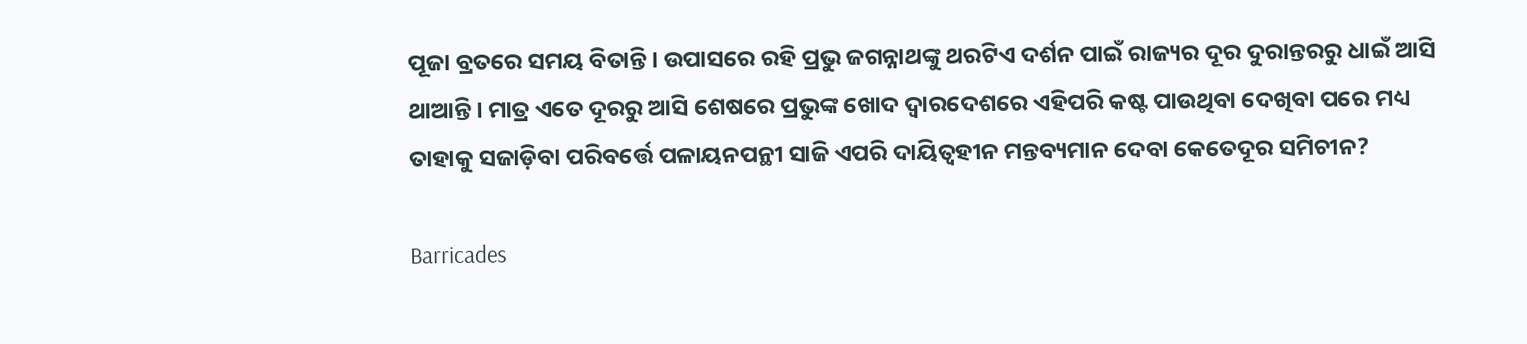ପୂଜା ବ୍ରତରେ ସମୟ ବିତାନ୍ତି। ଉପାସରେ ରହି ପ୍ରଭୁ ଜଗନ୍ନାଥଙ୍କୁ ଥରଟିଏ ଦର୍ଶନ ପାଇଁ ରାଜ୍ୟର ଦୂର ଦୁରାନ୍ତରରୁ ଧାଇଁ ଆସି ଥାଆନ୍ତି। ମାତ୍ର ଏତେ ଦୂରରୁ ଆସି ଶେଷରେ ପ୍ରଭୁଙ୍କ ଖୋଦ ଦ୍ୱାରଦେଶରେ ଏହିପରି କଷ୍ଟ ପାଉଥିବା ଦେଖିବା ପରେ ମଧ୍ୟ ତାହାକୁ ସଜାଡ଼ିବା ପରିବର୍ତ୍ତେ ପଳାୟନପନ୍ଥୀ ସାଜି ଏପରି ଦାୟିତ୍ୱହୀନ ମନ୍ତବ୍ୟମାନ ଦେବା କେତେଦୂର ସମିଚୀନ?

Barricades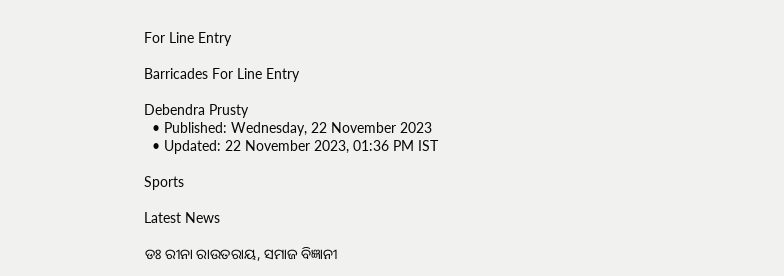For Line Entry

Barricades For Line Entry

Debendra Prusty
  • Published: Wednesday, 22 November 2023
  • Updated: 22 November 2023, 01:36 PM IST

Sports

Latest News

ଡଃ ରୀନା ରାଉତରାୟ, ସମାଜ ବିଜ୍ଞାନୀ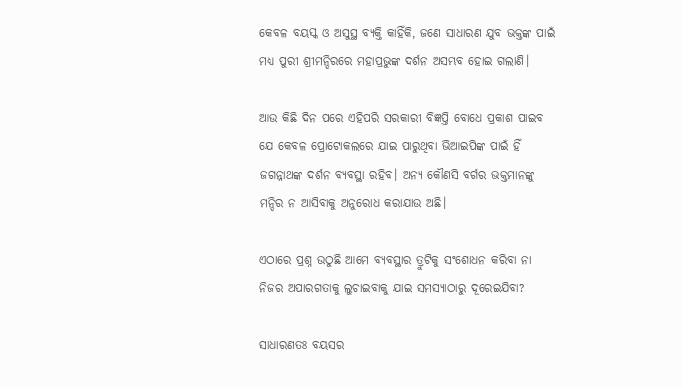କେବଳ ବୟସ୍କ ଓ ଅସୁସ୍ଥ ବ୍ୟକ୍ତି କାହିଁକି, ଜଣେ ସାଧାରଣ ଯୁବ ଭକ୍ତଙ୍କ ପାଇଁ ମଧ୍ୟ ପୁରୀ ଶ୍ରୀମନ୍ଦିରରେ ମହାପ୍ରଭୁଙ୍କ ଦର୍ଶନ ଅସମ୍ଭବ ହୋଇ ଗଲାଣି।

ଆଉ କିଛି ଦିନ ପରେ ଏହିପରି ସରକାରୀ ବିଜ୍ଞପ୍ତି ବୋଧେ ପ୍ରକାଶ ପାଇବ ଯେ କେବଳ ପ୍ରୋଟୋକଲରେ ଯାଇ ପାରୁଥିବା ଭିଆଇପିଙ୍କ ପାଇଁ ହିଁ ଜଗନ୍ନାଥଙ୍କ ଦର୍ଶନ ବ୍ୟବସ୍ଥା ରହିବ। ଅନ୍ୟ କୌଣସି ବର୍ଗର ଭକ୍ତମାନଙ୍କୁ ମନ୍ଦିର ନ ଆସିବାକୁ ଅନୁରୋଧ କରାଯାଉ ଅଛି।

ଏଠାରେ ପ୍ରଶ୍ନ ଉଠୁଛି ଆମେ ବ୍ୟବସ୍ଥାର ତ୍ରୁଟିକୁ ସଂଶୋଧନ କରିବା ନା ନିଜର ଅପାରଗତାକୁ ଲୁଚାଇବାକୁ ଯାଇ ସମସ୍ୟାଠାରୁ ଦୂରେଇଯିବା?

ସାଧାରଣତଃ ବୟସର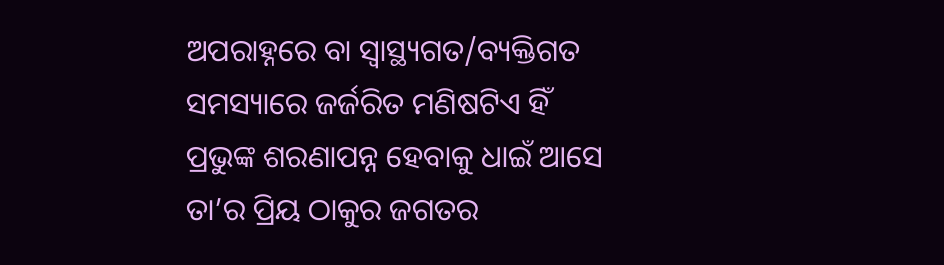ଅପରାହ୍ନରେ ବା ସ୍ୱାସ୍ଥ୍ୟଗତ/ବ୍ୟକ୍ତିଗତ ସମସ୍ୟାରେ ଜର୍ଜରିତ ମଣିଷଟିଏ ହିଁ ପ୍ରଭୁଙ୍କ ଶରଣାପନ୍ନ ହେବାକୁ ଧାଇଁ ଆସେ ତା’ର ପ୍ରିୟ ଠାକୁର ଜଗତର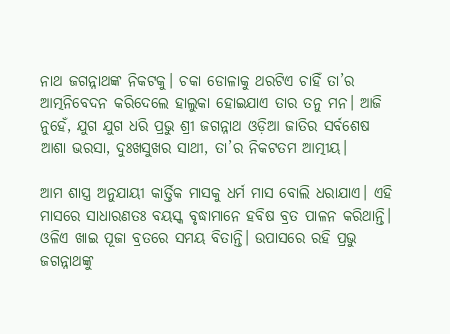ନାଥ ଜଗନ୍ନାଥଙ୍କ ନିକଟକୁ। ଚକା ଡୋଳାକୁ ଥରଟିଏ ଚାହିଁ ତା’ର ଆତ୍ମନିବେଦନ କରିଦେଲେ ହାଲୁକା ହୋଇଯାଏ ତାର ତନୁ ମନ। ଆଜି ନୁହେଁ, ଯୁଗ ଯୁଗ ଧରି ପ୍ରଭୁ ଶ୍ରୀ ଜଗନ୍ନାଥ ଓଡ଼ିଆ ଜାତିର ସର୍ବଶେଷ ଆଶା ଭରସା, ଦୁଃଖସୁଖର ସାଥୀ, ତା’ର ନିକଟତମ ଆତ୍ମୀୟ।

ଆମ ଶାସ୍ତ୍ର ଅନୁଯାୟୀ କାର୍ତ୍ତିକ ମାସକୁ ଧର୍ମ ମାସ ବୋଲି ଧରାଯାଏ। ଏହି ମାସରେ ସାଧାରଣତଃ ବୟସ୍କ ବୃଦ୍ଧାମାନେ ହବିଷ ବ୍ରତ ପାଳନ କରିଥାନ୍ତି। ଓଳିଏ ଖାଇ ପୂଜା ବ୍ରତରେ ସମୟ ବିତାନ୍ତି। ଉପାସରେ ରହି ପ୍ରଭୁ ଜଗନ୍ନାଥଙ୍କୁ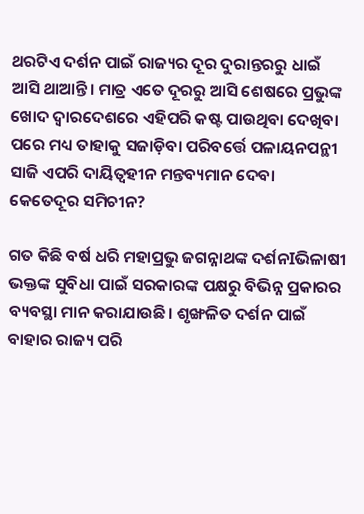ଥରଟିଏ ଦର୍ଶନ ପାଇଁ ରାଜ୍ୟର ଦୂର ଦୁରାନ୍ତରରୁ ଧାଇଁ ଆସି ଥାଆନ୍ତି। ମାତ୍ର ଏତେ ଦୂରରୁ ଆସି ଶେଷରେ ପ୍ରଭୁଙ୍କ ଖୋଦ ଦ୍ୱାରଦେଶରେ ଏହିପରି କଷ୍ଟ ପାଉଥିବା ଦେଖିବା ପରେ ମଧ୍ୟ ତାହାକୁ ସଜାଡ଼ିବା ପରିବର୍ତ୍ତେ ପଳାୟନପନ୍ଥୀ ସାଜି ଏପରି ଦାୟିତ୍ୱହୀନ ମନ୍ତବ୍ୟମାନ ଦେବା କେତେଦୂର ସମିଚୀନ?

ଗତ କିଛି ବର୍ଷ ଧରି ମହାପ୍ରଭୁ ଜଗନ୍ନାଥଙ୍କ ଦର୍ଶନIଭିଳାଷୀ ଭକ୍ତଙ୍କ ସୁବିଧା ପାଇଁ ସରକାରଙ୍କ ପକ୍ଷରୁ ବିଭିନ୍ନ ପ୍ରକାରର ବ୍ୟବସ୍ଥା ମାନ କରାଯାଉଛି। ଶୃଙ୍ଖଳିତ ଦର୍ଶନ ପାଇଁ ବାହାର ରାଜ୍ୟ ପରି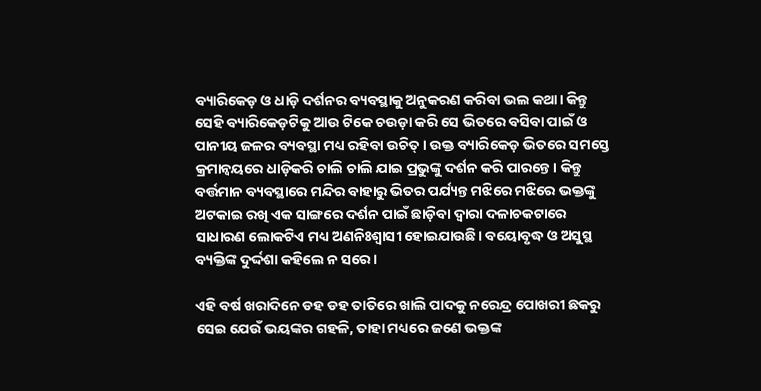ବ୍ୟାରିକେଡ଼ ଓ ଧାଡ଼ି ଦର୍ଶନର ବ୍ୟବସ୍ଥାକୁ ଅନୁକରଣ କରିବା ଭଲ କଥା। କିନ୍ତୁ ସେହି ବ୍ୟାରିକେଡ଼ଟିକୁ ଆଉ ଟିକେ ଚଉଡ଼ା କରି ସେ ଭିତରେ ବସିବା ପାଇଁ ଓ ପାନୀୟ ଜଳର ବ୍ୟବସ୍ଥା ମଧ୍ୟ ରହିବା ଉଚିତ୍। ଉକ୍ତ ବ୍ୟାରିକେଡ଼ ଭିତରେ ସମସ୍ତେ କ୍ରମାନ୍ଵୟରେ ଧାଡ଼ିକରି ଚାଲି ଚାଲି ଯାଇ ପ୍ରଭୁଙ୍କୁ ଦର୍ଶନ କରି ପାରନ୍ତେ। କିନ୍ତୁ ବର୍ତ୍ତମାନ ବ୍ୟବସ୍ଥାରେ ମନ୍ଦିର ବାହାରୁ ଭିତର ପର୍ଯ୍ୟନ୍ତ ମଝିରେ ମଝିରେ ଭକ୍ତଙ୍କୁ ଅଟକାଇ ରଖି ଏକ ସାଙ୍ଗରେ ଦର୍ଶନ ପାଇଁ ଛାଡ଼ିବା ଦ୍ୱାରା ଦଳାଚକଟାରେ ସାଧାରଣ ଲୋକଟିଏ ମଧ୍ୟ ଅଣନିଃଶ୍ୱାସୀ ହୋଇଯାଉଛି। ବୟୋବୃଦ୍ଧ ଓ ଅସୁସ୍ଥ ବ୍ୟକ୍ତିଙ୍କ ଦୁର୍ଦ୍ଦଶା କହିଲେ ନ ସରେ।

ଏହି ବର୍ଷ ଖରାଦିନେ ଡହ ଡହ ତାତିରେ ଖାଲି ପାଦକୁ ନରେନ୍ଦ୍ର ପୋଖରୀ ଛକରୁ ସେଇ ଯେଉଁ ଭୟଙ୍କର ଗହଳି, ତାହା ମଧ୍ୟରେ ଜଣେ ଭକ୍ତଙ୍କ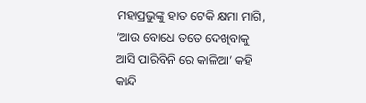ମହାପ୍ରଭୁଙ୍କୁ ହାତ ଟେକି କ୍ଷମା ମାଗି, ‘ଆଉ ବୋଧେ ତତେ ଦେଖିବାକୁ ଆସି ପାରିବିନି ରେ କାଳିଆ’ କହି କାନ୍ଦି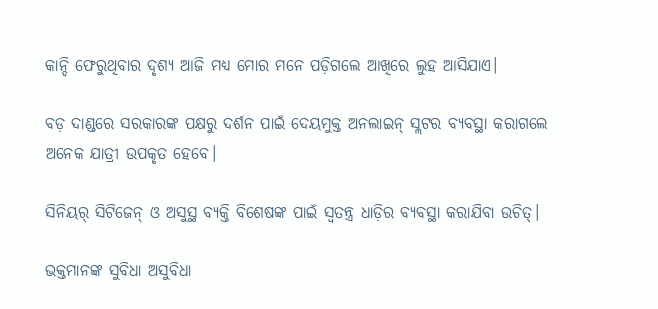କାନ୍ଦି ଫେରୁଥିବାର ଦୃଶ୍ୟ ଆଜି ମଧ୍ୟ ମୋର ମନେ ପଡ଼ିଗଲେ ଆଖିରେ ଲୁହ ଆସିଯାଏ।

ବଡ଼ ଦାଣ୍ଡରେ ସରକାରଙ୍କ ପକ୍ଷରୁ ଦର୍ଶନ ପାଇଁ ଦେୟମୁକ୍ତ ଅନଲାଇନ୍ ସ୍ଲଟର ବ୍ୟବସ୍ଥା କରାଗଲେ ଅନେକ ଯାତ୍ରୀ ଉପକୃତ ହେବେ।

ସିନିୟର୍ ସିଟିଜେନ୍ ଓ ଅସୁସ୍ଥ ବ୍ୟକ୍ତି ବିଶେଷଙ୍କ ପାଇଁ ସ୍ୱତନ୍ତ୍ର ଧାଡ଼ିର ବ୍ୟବସ୍ଥା କରାଯିବା ଉଚିତ୍।

ଭକ୍ତମାନଙ୍କ ସୁବିଧା ଅସୁବିଧା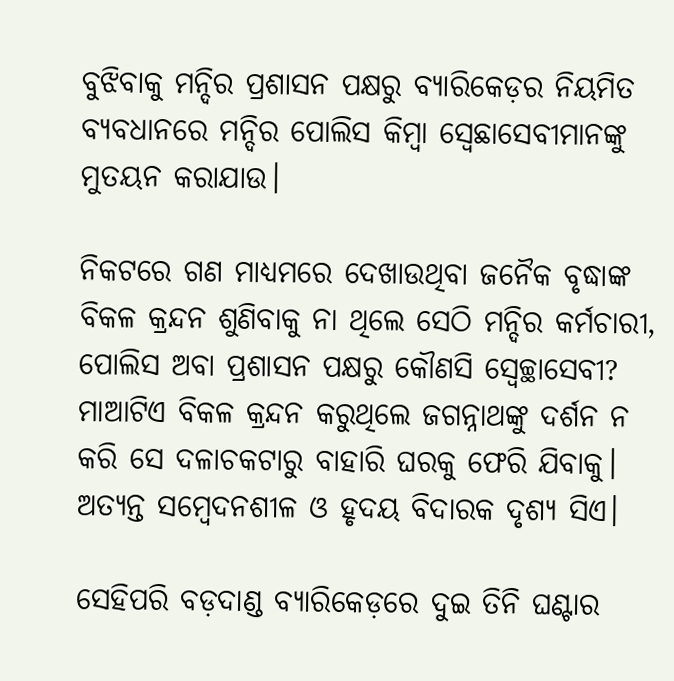ବୁଝିବାକୁ ମନ୍ଦିର ପ୍ରଶାସନ ପକ୍ଷରୁ ବ୍ୟାରିକେଡ଼ର ନିୟମିତ ବ୍ୟବଧାନରେ ମନ୍ଦିର ପୋଲିସ କିମ୍ଵା ସ୍ୱେଛାସେବୀମାନଙ୍କୁ ମୁତୟନ କରାଯାଉ।

ନିକଟରେ ଗଣ ମାଧ୍ୟମରେ ଦେଖାଉଥିବା ଜନୈକ ବୃଦ୍ଧାଙ୍କ ବିକଳ କ୍ରନ୍ଦନ ଶୁଣିବାକୁ ନା ଥିଲେ ସେଠି ମନ୍ଦିର କର୍ମଚାରୀ, ପୋଲିସ ଅବା ପ୍ରଶାସନ ପକ୍ଷରୁ କୌଣସି ସ୍ଵେଚ୍ଛାସେବୀ? ମାଆଟିଏ ବିକଳ କ୍ରନ୍ଦନ କରୁଥିଲେ ଜଗନ୍ନାଥଙ୍କୁ ଦର୍ଶନ ନ କରି ସେ ଦଳାଚକଟାରୁ ବାହାରି ଘରକୁ ଫେରି ଯିବାକୁ। ଅତ୍ୟନ୍ତ ସମ୍ବେଦନଶୀଳ ଓ ହୃଦୟ ବିଦାରକ ଦୃଶ୍ୟ ସିଏ।

ସେହିପରି ବଡ଼ଦାଣ୍ଡ ବ୍ୟାରିକେଡ଼ରେ ଦୁଇ ତିନି ଘଣ୍ଟାର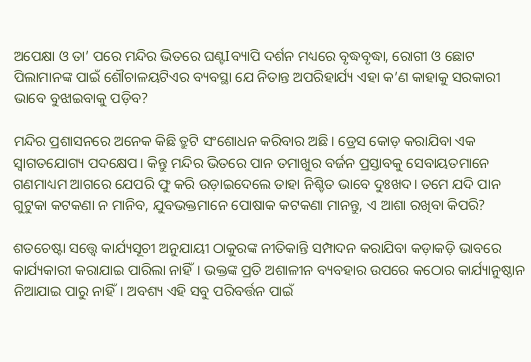ଅପେକ୍ଷା ଓ ତା’ ପରେ ମନ୍ଦିର ଭିତରେ ଘଣ୍ଟIବ୍ୟାପି ଦର୍ଶନ ମଧ୍ୟରେ ବୃଦ୍ଧବୃଦ୍ଧା, ରୋଗୀ ଓ ଛୋଟ ପିଲାମାନଙ୍କ ପାଇଁ ଶୌଚାଳୟଟିଏର ବ୍ୟବସ୍ଥା ଯେ ନିତାନ୍ତ ଅପରିହାର୍ଯ୍ୟ ଏହା କ’ଣ କାହାକୁ ସରକାରୀ ଭାବେ ବୁଝାଇବାକୁ ପଡ଼ିବ?

ମନ୍ଦିର ପ୍ରଶାସନରେ ଅନେକ କିଛି ତ୍ରୁଟି ସଂଶୋଧନ କରିବାର ଅଛି। ଡ୍ରେସ କୋଡ଼ କରାଯିବା ଏକ ସ୍ଵାଗତଯୋଗ୍ୟ ପଦକ୍ଷେପ। କିନ୍ତୁ ମନ୍ଦିର ଭିତରେ ପାନ ତମାଖୁର ବର୍ଜନ ପ୍ରସ୍ତାବକୁ ସେବାୟତମାନେ ଗଣମାଧ୍ୟମ ଆଗରେ ଯେପରି ଫୁ କରି ଉଡ଼ାଇଦେଲେ ତାହା ନିଶ୍ଚିତ ଭାବେ ଦୁଃଖଦ। ତମେ ଯଦି ପାନ ଗୁଟୁକା କଟକଣା ନ ମାନିବ, ଯୁବଭକ୍ତମାନେ ପୋଷାକ କଟକଣା ମାନନ୍ତୁ, ଏ ଆଶା ରଖିବା କିପରି?

ଶତଚେଷ୍ଟା ସତ୍ତ୍ୱେ କାର୍ଯ୍ୟସୂଚୀ ଅନୁଯାୟୀ ଠାକୁରଙ୍କ ନୀତିକାନ୍ତି ସମ୍ପାଦନ କରାଯିବା କଡ଼ାକଡ଼ି ଭାବରେ କାର୍ଯ୍ୟକାରୀ କରାଯାଇ ପାରିଲା ନାହିଁ। ଭକ୍ତଙ୍କ ପ୍ରତି ଅଶାଳୀନ ବ୍ୟବହାର ଉପରେ କଠୋର କାର୍ଯ୍ୟାନୁଷ୍ଠାନ ନିଆଯାଇ ପାରୁ ନାହିଁ। ଅବଶ୍ୟ ଏହି ସବୁ ପରିବର୍ତ୍ତନ ପାଇଁ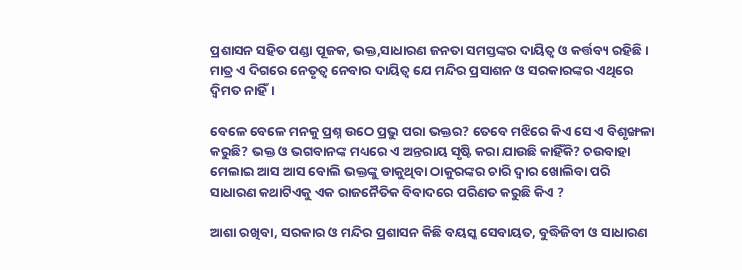ପ୍ରଶାସନ ସହିତ ପଣ୍ଡା ପୂଜକ, ଭକ୍ତ,ସାଧାରଣ ଜନତା ସମସ୍ତଙ୍କର ଦାୟିତ୍ଵ ଓ କର୍ତ୍ତବ୍ୟ ରହିଛି। ମାତ୍ର ଏ ଦିଗରେ ନେତୃତ୍ୱ ନେବାର ଦାୟିତ୍ୱ ଯେ ମନ୍ଦିର ପ୍ରସାଶନ ଓ ସରକାରଙ୍କର ଏଥିରେ ଦ୍ୱିମତ ନାହିଁ।

ବେଳେ ବେଳେ ମନକୁ ପ୍ରଶ୍ନ ଉଠେ ପ୍ରଭୁ ପରା ଭକ୍ତର? ତେବେ ମଝିରେ କିଏ ସେ ଏ ବିଶୃଙ୍ଖଳା କରୁଛି? ଭକ୍ତ ଓ ଭଗବାନଙ୍କ ମଧ୍ୟରେ ଏ ଅନ୍ତରାୟ ସୃଷ୍ଟି କରା ଯାଉଛି କାହିଁକି? ଚଉବାହା ମେଲାଇ ଆସ ଆସ ବୋଲି ଭକ୍ତଙ୍କୁ ଡାକୁଥିବା ଠାକୁରଙ୍କର ଚାରି ଦ୍ୱାର ଖୋଲିବା ପରି ସାଧାରଣ କଥାଟିଏକୁ ଏକ ରାଜନୈତିକ ବିବାଦରେ ପରିଣତ କରୁଛି କିଏ ?

ଆଶା ରଖିବା, ସରକାର ଓ ମନ୍ଦିର ପ୍ରଶାସନ କିଛି ବୟସ୍କ ସେବାୟତ, ବୁଦ୍ଧିଜିବୀ ଓ ସାଧାରଣ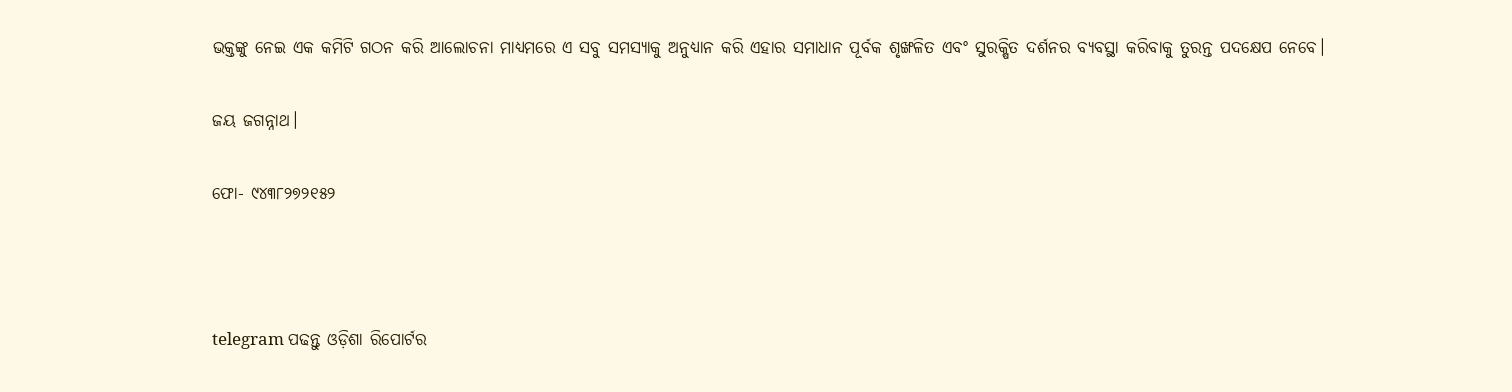ଭକ୍ତଙ୍କୁ ନେଇ ଏକ କମିଟି ଗଠନ କରି ଆଲୋଚନା ମାଧ୍ୟମରେ ଏ ସବୁ ସମସ୍ୟାକୁ ଅନୁଧ୍ୟାନ କରି ଏହାର ସମାଧାନ ପୂର୍ବକ ଶୃଙ୍ଖଳିତ ଏବଂ ସୁରକ୍ଷିତ ଦର୍ଶନର ବ୍ୟବସ୍ଥା କରିବାକୁ ତୁରନ୍ତ ପଦକ୍ଷେପ ନେବେ।

ଜୟ ଜଗନ୍ନାଥ।

ଫୋ- ୯୪୩୮୨୭୨୧୫୨



telegram ପଢନ୍ତୁ ଓଡ଼ିଶା ରିପୋର୍ଟର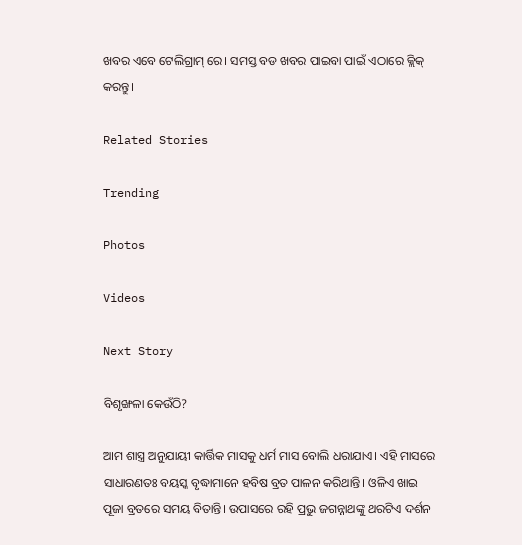ଖବର ଏବେ ଟେଲିଗ୍ରାମ୍ ରେ। ସମସ୍ତ ବଡ ଖବର ପାଇବା ପାଇଁ ଏଠାରେ କ୍ଲିକ୍ କରନ୍ତୁ।

Related Stories

Trending

Photos

Videos

Next Story

ବିଶୃଙ୍ଖଳା କେଉଁଠି?

ଆମ ଶାସ୍ତ୍ର ଅନୁଯାୟୀ କାର୍ତ୍ତିକ ମାସକୁ ଧର୍ମ ମାସ ବୋଲି ଧରାଯାଏ। ଏହି ମାସରେ ସାଧାରଣତଃ ବୟସ୍କ ବୃଦ୍ଧାମାନେ ହବିଷ ବ୍ରତ ପାଳନ କରିଥାନ୍ତି। ଓଳିଏ ଖାଇ ପୂଜା ବ୍ରତରେ ସମୟ ବିତାନ୍ତି। ଉପାସରେ ରହି ପ୍ରଭୁ ଜଗନ୍ନାଥଙ୍କୁ ଥରଟିଏ ଦର୍ଶନ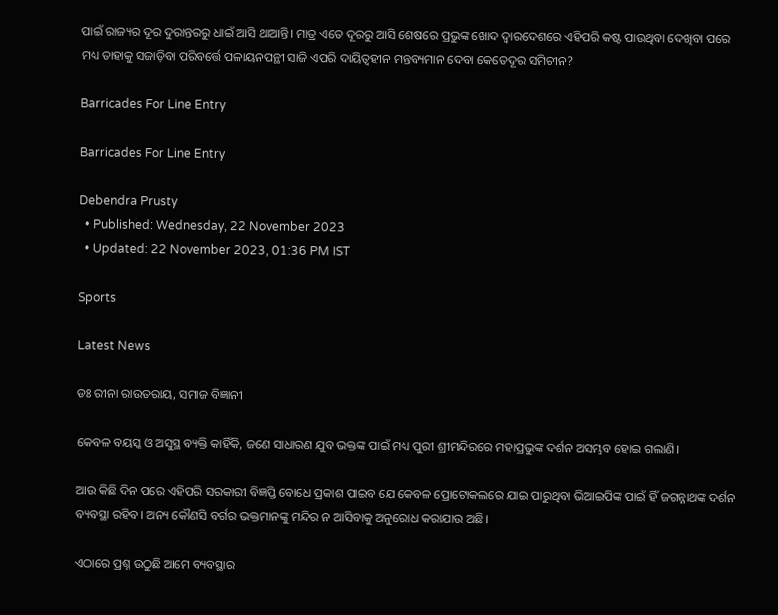ପାଇଁ ରାଜ୍ୟର ଦୂର ଦୁରାନ୍ତରରୁ ଧାଇଁ ଆସି ଥାଆନ୍ତି। ମାତ୍ର ଏତେ ଦୂରରୁ ଆସି ଶେଷରେ ପ୍ରଭୁଙ୍କ ଖୋଦ ଦ୍ୱାରଦେଶରେ ଏହିପରି କଷ୍ଟ ପାଉଥିବା ଦେଖିବା ପରେ ମଧ୍ୟ ତାହାକୁ ସଜାଡ଼ିବା ପରିବର୍ତ୍ତେ ପଳାୟନପନ୍ଥୀ ସାଜି ଏପରି ଦାୟିତ୍ୱହୀନ ମନ୍ତବ୍ୟମାନ ଦେବା କେତେଦୂର ସମିଚୀନ?

Barricades For Line Entry

Barricades For Line Entry

Debendra Prusty
  • Published: Wednesday, 22 November 2023
  • Updated: 22 November 2023, 01:36 PM IST

Sports

Latest News

ଡଃ ରୀନା ରାଉତରାୟ, ସମାଜ ବିଜ୍ଞାନୀ

କେବଳ ବୟସ୍କ ଓ ଅସୁସ୍ଥ ବ୍ୟକ୍ତି କାହିଁକି, ଜଣେ ସାଧାରଣ ଯୁବ ଭକ୍ତଙ୍କ ପାଇଁ ମଧ୍ୟ ପୁରୀ ଶ୍ରୀମନ୍ଦିରରେ ମହାପ୍ରଭୁଙ୍କ ଦର୍ଶନ ଅସମ୍ଭବ ହୋଇ ଗଲାଣି।

ଆଉ କିଛି ଦିନ ପରେ ଏହିପରି ସରକାରୀ ବିଜ୍ଞପ୍ତି ବୋଧେ ପ୍ରକାଶ ପାଇବ ଯେ କେବଳ ପ୍ରୋଟୋକଲରେ ଯାଇ ପାରୁଥିବା ଭିଆଇପିଙ୍କ ପାଇଁ ହିଁ ଜଗନ୍ନାଥଙ୍କ ଦର୍ଶନ ବ୍ୟବସ୍ଥା ରହିବ। ଅନ୍ୟ କୌଣସି ବର୍ଗର ଭକ୍ତମାନଙ୍କୁ ମନ୍ଦିର ନ ଆସିବାକୁ ଅନୁରୋଧ କରାଯାଉ ଅଛି।

ଏଠାରେ ପ୍ରଶ୍ନ ଉଠୁଛି ଆମେ ବ୍ୟବସ୍ଥାର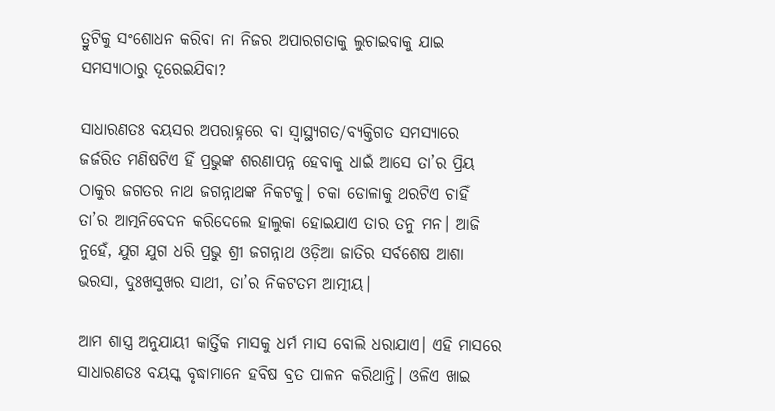ତ୍ରୁଟିକୁ ସଂଶୋଧନ କରିବା ନା ନିଜର ଅପାରଗତାକୁ ଲୁଚାଇବାକୁ ଯାଇ ସମସ୍ୟାଠାରୁ ଦୂରେଇଯିବା?

ସାଧାରଣତଃ ବୟସର ଅପରାହ୍ନରେ ବା ସ୍ୱାସ୍ଥ୍ୟଗତ/ବ୍ୟକ୍ତିଗତ ସମସ୍ୟାରେ ଜର୍ଜରିତ ମଣିଷଟିଏ ହିଁ ପ୍ରଭୁଙ୍କ ଶରଣାପନ୍ନ ହେବାକୁ ଧାଇଁ ଆସେ ତା’ର ପ୍ରିୟ ଠାକୁର ଜଗତର ନାଥ ଜଗନ୍ନାଥଙ୍କ ନିକଟକୁ। ଚକା ଡୋଳାକୁ ଥରଟିଏ ଚାହିଁ ତା’ର ଆତ୍ମନିବେଦନ କରିଦେଲେ ହାଲୁକା ହୋଇଯାଏ ତାର ତନୁ ମନ। ଆଜି ନୁହେଁ, ଯୁଗ ଯୁଗ ଧରି ପ୍ରଭୁ ଶ୍ରୀ ଜଗନ୍ନାଥ ଓଡ଼ିଆ ଜାତିର ସର୍ବଶେଷ ଆଶା ଭରସା, ଦୁଃଖସୁଖର ସାଥୀ, ତା’ର ନିକଟତମ ଆତ୍ମୀୟ।

ଆମ ଶାସ୍ତ୍ର ଅନୁଯାୟୀ କାର୍ତ୍ତିକ ମାସକୁ ଧର୍ମ ମାସ ବୋଲି ଧରାଯାଏ। ଏହି ମାସରେ ସାଧାରଣତଃ ବୟସ୍କ ବୃଦ୍ଧାମାନେ ହବିଷ ବ୍ରତ ପାଳନ କରିଥାନ୍ତି। ଓଳିଏ ଖାଇ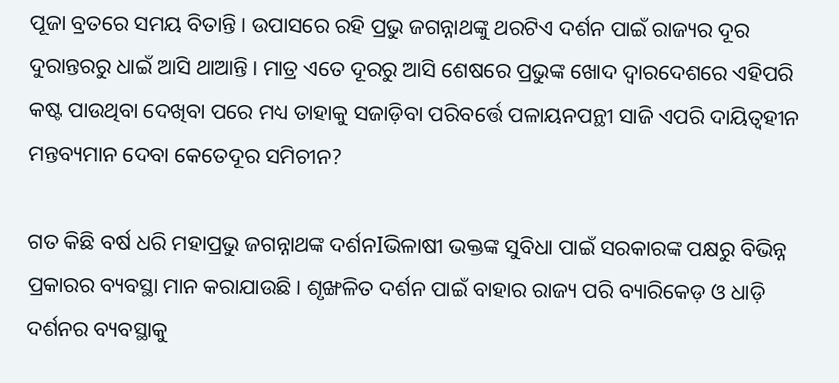ପୂଜା ବ୍ରତରେ ସମୟ ବିତାନ୍ତି। ଉପାସରେ ରହି ପ୍ରଭୁ ଜଗନ୍ନାଥଙ୍କୁ ଥରଟିଏ ଦର୍ଶନ ପାଇଁ ରାଜ୍ୟର ଦୂର ଦୁରାନ୍ତରରୁ ଧାଇଁ ଆସି ଥାଆନ୍ତି। ମାତ୍ର ଏତେ ଦୂରରୁ ଆସି ଶେଷରେ ପ୍ରଭୁଙ୍କ ଖୋଦ ଦ୍ୱାରଦେଶରେ ଏହିପରି କଷ୍ଟ ପାଉଥିବା ଦେଖିବା ପରେ ମଧ୍ୟ ତାହାକୁ ସଜାଡ଼ିବା ପରିବର୍ତ୍ତେ ପଳାୟନପନ୍ଥୀ ସାଜି ଏପରି ଦାୟିତ୍ୱହୀନ ମନ୍ତବ୍ୟମାନ ଦେବା କେତେଦୂର ସମିଚୀନ?

ଗତ କିଛି ବର୍ଷ ଧରି ମହାପ୍ରଭୁ ଜଗନ୍ନାଥଙ୍କ ଦର୍ଶନIଭିଳାଷୀ ଭକ୍ତଙ୍କ ସୁବିଧା ପାଇଁ ସରକାରଙ୍କ ପକ୍ଷରୁ ବିଭିନ୍ନ ପ୍ରକାରର ବ୍ୟବସ୍ଥା ମାନ କରାଯାଉଛି। ଶୃଙ୍ଖଳିତ ଦର୍ଶନ ପାଇଁ ବାହାର ରାଜ୍ୟ ପରି ବ୍ୟାରିକେଡ଼ ଓ ଧାଡ଼ି ଦର୍ଶନର ବ୍ୟବସ୍ଥାକୁ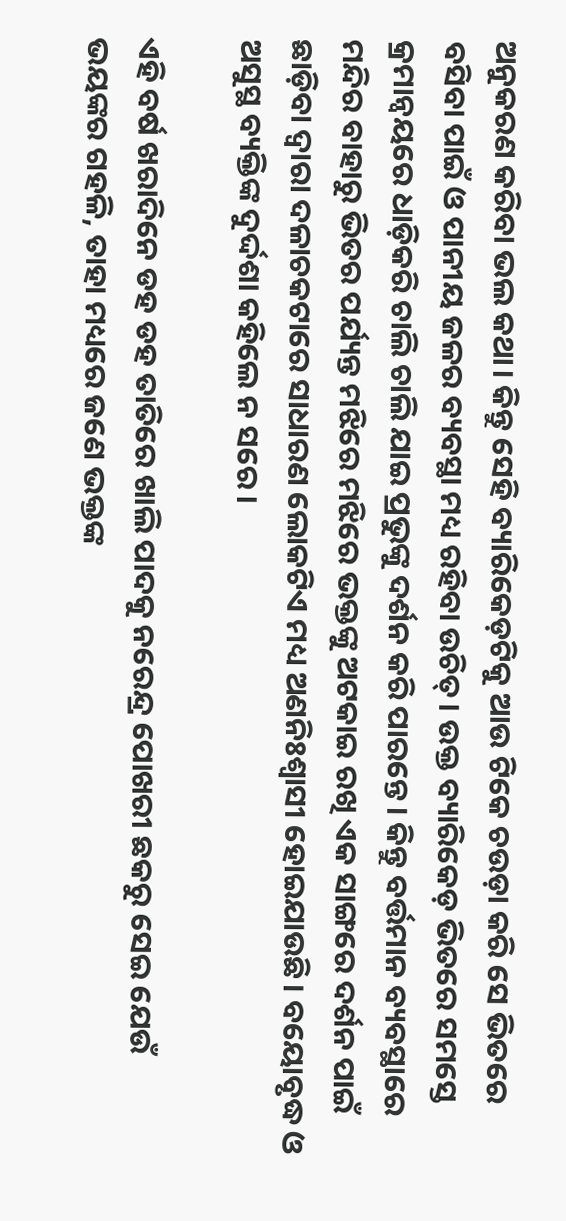ଅନୁକରଣ କରିବା ଭଲ କଥା। କିନ୍ତୁ ସେହି ବ୍ୟାରିକେଡ଼ଟିକୁ ଆଉ ଟିକେ ଚଉଡ଼ା କରି ସେ ଭିତରେ ବସିବା ପାଇଁ ଓ ପାନୀୟ ଜଳର ବ୍ୟବସ୍ଥା ମଧ୍ୟ ରହିବା ଉଚିତ୍। ଉକ୍ତ ବ୍ୟାରିକେଡ଼ ଭିତରେ ସମସ୍ତେ କ୍ରମାନ୍ଵୟରେ ଧାଡ଼ିକରି ଚାଲି ଚାଲି ଯାଇ ପ୍ରଭୁଙ୍କୁ ଦର୍ଶନ କରି ପାରନ୍ତେ। କିନ୍ତୁ ବର୍ତ୍ତମାନ ବ୍ୟବସ୍ଥାରେ ମନ୍ଦିର ବାହାରୁ ଭିତର ପର୍ଯ୍ୟନ୍ତ ମଝିରେ ମଝିରେ ଭକ୍ତଙ୍କୁ ଅଟକାଇ ରଖି ଏକ ସାଙ୍ଗରେ ଦର୍ଶନ ପାଇଁ ଛାଡ଼ିବା ଦ୍ୱାରା ଦଳାଚକଟାରେ ସାଧାରଣ ଲୋକଟିଏ ମଧ୍ୟ ଅଣନିଃଶ୍ୱାସୀ ହୋଇଯାଉଛି। ବୟୋବୃଦ୍ଧ ଓ ଅସୁସ୍ଥ ବ୍ୟକ୍ତିଙ୍କ ଦୁର୍ଦ୍ଦଶା କହିଲେ ନ ସରେ।

ଏହି ବର୍ଷ ଖରାଦିନେ ଡହ ଡହ ତାତିରେ ଖାଲି ପାଦକୁ ନରେନ୍ଦ୍ର ପୋଖରୀ ଛକରୁ ସେଇ ଯେଉଁ ଭୟଙ୍କର ଗହଳି, ତାହା ମଧ୍ୟରେ ଜଣେ ଭକ୍ତଙ୍କ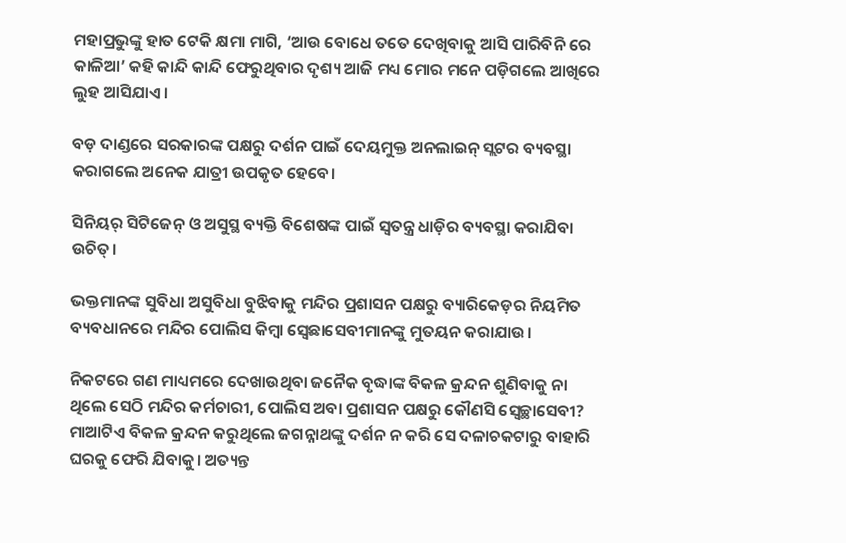ମହାପ୍ରଭୁଙ୍କୁ ହାତ ଟେକି କ୍ଷମା ମାଗି, ‘ଆଉ ବୋଧେ ତତେ ଦେଖିବାକୁ ଆସି ପାରିବିନି ରେ କାଳିଆ’ କହି କାନ୍ଦି କାନ୍ଦି ଫେରୁଥିବାର ଦୃଶ୍ୟ ଆଜି ମଧ୍ୟ ମୋର ମନେ ପଡ଼ିଗଲେ ଆଖିରେ ଲୁହ ଆସିଯାଏ।

ବଡ଼ ଦାଣ୍ଡରେ ସରକାରଙ୍କ ପକ୍ଷରୁ ଦର୍ଶନ ପାଇଁ ଦେୟମୁକ୍ତ ଅନଲାଇନ୍ ସ୍ଲଟର ବ୍ୟବସ୍ଥା କରାଗଲେ ଅନେକ ଯାତ୍ରୀ ଉପକୃତ ହେବେ।

ସିନିୟର୍ ସିଟିଜେନ୍ ଓ ଅସୁସ୍ଥ ବ୍ୟକ୍ତି ବିଶେଷଙ୍କ ପାଇଁ ସ୍ୱତନ୍ତ୍ର ଧାଡ଼ିର ବ୍ୟବସ୍ଥା କରାଯିବା ଉଚିତ୍।

ଭକ୍ତମାନଙ୍କ ସୁବିଧା ଅସୁବିଧା ବୁଝିବାକୁ ମନ୍ଦିର ପ୍ରଶାସନ ପକ୍ଷରୁ ବ୍ୟାରିକେଡ଼ର ନିୟମିତ ବ୍ୟବଧାନରେ ମନ୍ଦିର ପୋଲିସ କିମ୍ଵା ସ୍ୱେଛାସେବୀମାନଙ୍କୁ ମୁତୟନ କରାଯାଉ।

ନିକଟରେ ଗଣ ମାଧ୍ୟମରେ ଦେଖାଉଥିବା ଜନୈକ ବୃଦ୍ଧାଙ୍କ ବିକଳ କ୍ରନ୍ଦନ ଶୁଣିବାକୁ ନା ଥିଲେ ସେଠି ମନ୍ଦିର କର୍ମଚାରୀ, ପୋଲିସ ଅବା ପ୍ରଶାସନ ପକ୍ଷରୁ କୌଣସି ସ୍ଵେଚ୍ଛାସେବୀ? ମାଆଟିଏ ବିକଳ କ୍ରନ୍ଦନ କରୁଥିଲେ ଜଗନ୍ନାଥଙ୍କୁ ଦର୍ଶନ ନ କରି ସେ ଦଳାଚକଟାରୁ ବାହାରି ଘରକୁ ଫେରି ଯିବାକୁ। ଅତ୍ୟନ୍ତ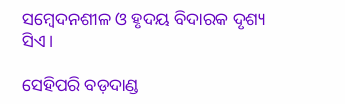ସମ୍ବେଦନଶୀଳ ଓ ହୃଦୟ ବିଦାରକ ଦୃଶ୍ୟ ସିଏ।

ସେହିପରି ବଡ଼ଦାଣ୍ଡ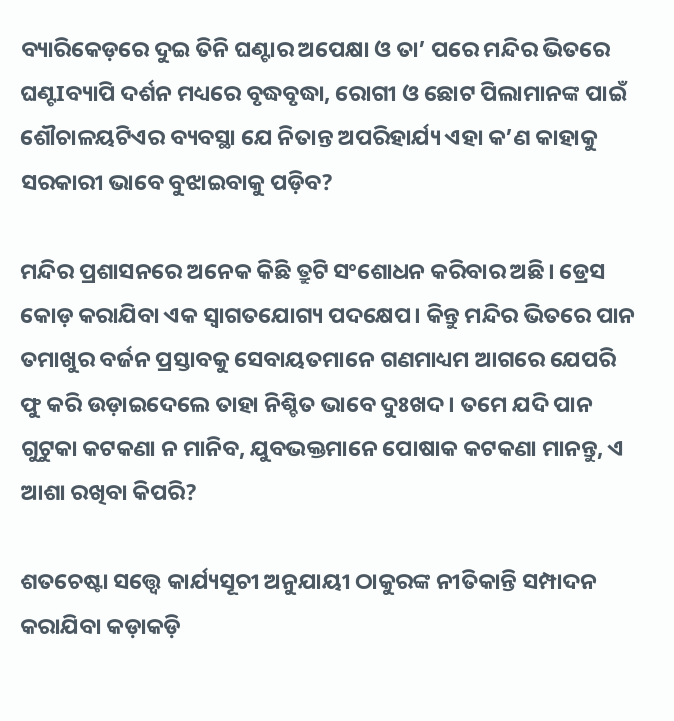ବ୍ୟାରିକେଡ଼ରେ ଦୁଇ ତିନି ଘଣ୍ଟାର ଅପେକ୍ଷା ଓ ତା’ ପରେ ମନ୍ଦିର ଭିତରେ ଘଣ୍ଟIବ୍ୟାପି ଦର୍ଶନ ମଧ୍ୟରେ ବୃଦ୍ଧବୃଦ୍ଧା, ରୋଗୀ ଓ ଛୋଟ ପିଲାମାନଙ୍କ ପାଇଁ ଶୌଚାଳୟଟିଏର ବ୍ୟବସ୍ଥା ଯେ ନିତାନ୍ତ ଅପରିହାର୍ଯ୍ୟ ଏହା କ’ଣ କାହାକୁ ସରକାରୀ ଭାବେ ବୁଝାଇବାକୁ ପଡ଼ିବ?

ମନ୍ଦିର ପ୍ରଶାସନରେ ଅନେକ କିଛି ତ୍ରୁଟି ସଂଶୋଧନ କରିବାର ଅଛି। ଡ୍ରେସ କୋଡ଼ କରାଯିବା ଏକ ସ୍ଵାଗତଯୋଗ୍ୟ ପଦକ୍ଷେପ। କିନ୍ତୁ ମନ୍ଦିର ଭିତରେ ପାନ ତମାଖୁର ବର୍ଜନ ପ୍ରସ୍ତାବକୁ ସେବାୟତମାନେ ଗଣମାଧ୍ୟମ ଆଗରେ ଯେପରି ଫୁ କରି ଉଡ଼ାଇଦେଲେ ତାହା ନିଶ୍ଚିତ ଭାବେ ଦୁଃଖଦ। ତମେ ଯଦି ପାନ ଗୁଟୁକା କଟକଣା ନ ମାନିବ, ଯୁବଭକ୍ତମାନେ ପୋଷାକ କଟକଣା ମାନନ୍ତୁ, ଏ ଆଶା ରଖିବା କିପରି?

ଶତଚେଷ୍ଟା ସତ୍ତ୍ୱେ କାର୍ଯ୍ୟସୂଚୀ ଅନୁଯାୟୀ ଠାକୁରଙ୍କ ନୀତିକାନ୍ତି ସମ୍ପାଦନ କରାଯିବା କଡ଼ାକଡ଼ି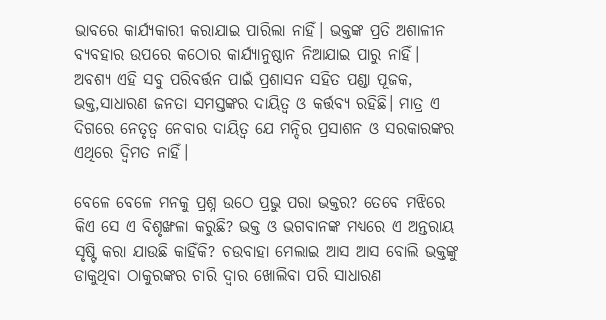ଭାବରେ କାର୍ଯ୍ୟକାରୀ କରାଯାଇ ପାରିଲା ନାହିଁ। ଭକ୍ତଙ୍କ ପ୍ରତି ଅଶାଳୀନ ବ୍ୟବହାର ଉପରେ କଠୋର କାର୍ଯ୍ୟାନୁଷ୍ଠାନ ନିଆଯାଇ ପାରୁ ନାହିଁ। ଅବଶ୍ୟ ଏହି ସବୁ ପରିବର୍ତ୍ତନ ପାଇଁ ପ୍ରଶାସନ ସହିତ ପଣ୍ଡା ପୂଜକ, ଭକ୍ତ,ସାଧାରଣ ଜନତା ସମସ୍ତଙ୍କର ଦାୟିତ୍ଵ ଓ କର୍ତ୍ତବ୍ୟ ରହିଛି। ମାତ୍ର ଏ ଦିଗରେ ନେତୃତ୍ୱ ନେବାର ଦାୟିତ୍ୱ ଯେ ମନ୍ଦିର ପ୍ରସାଶନ ଓ ସରକାରଙ୍କର ଏଥିରେ ଦ୍ୱିମତ ନାହିଁ।

ବେଳେ ବେଳେ ମନକୁ ପ୍ରଶ୍ନ ଉଠେ ପ୍ରଭୁ ପରା ଭକ୍ତର? ତେବେ ମଝିରେ କିଏ ସେ ଏ ବିଶୃଙ୍ଖଳା କରୁଛି? ଭକ୍ତ ଓ ଭଗବାନଙ୍କ ମଧ୍ୟରେ ଏ ଅନ୍ତରାୟ ସୃଷ୍ଟି କରା ଯାଉଛି କାହିଁକି? ଚଉବାହା ମେଲାଇ ଆସ ଆସ ବୋଲି ଭକ୍ତଙ୍କୁ ଡାକୁଥିବା ଠାକୁରଙ୍କର ଚାରି ଦ୍ୱାର ଖୋଲିବା ପରି ସାଧାରଣ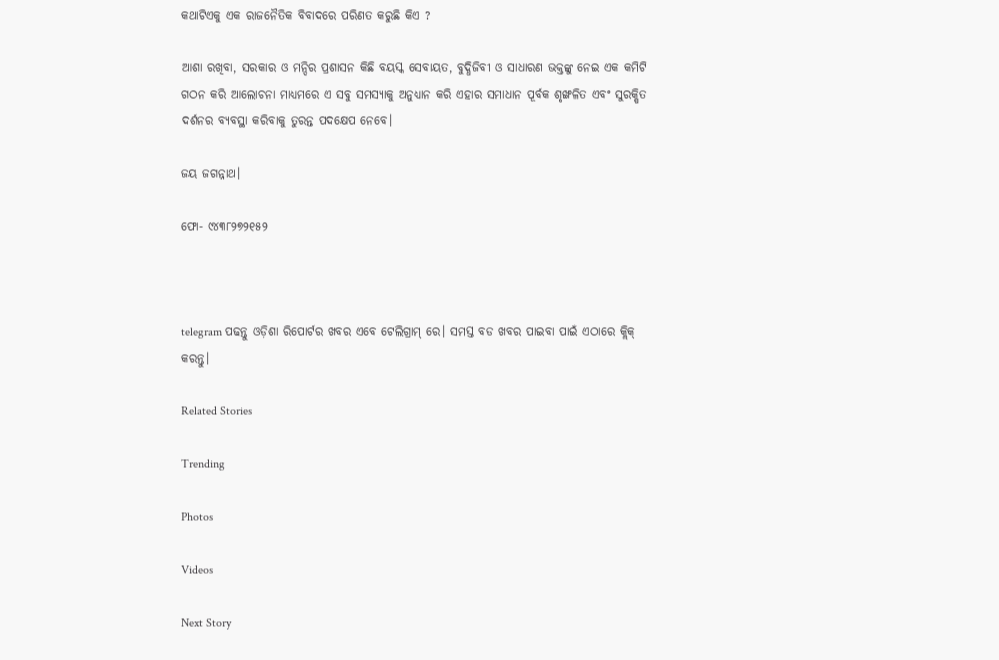କଥାଟିଏକୁ ଏକ ରାଜନୈତିକ ବିବାଦରେ ପରିଣତ କରୁଛି କିଏ ?

ଆଶା ରଖିବା, ସରକାର ଓ ମନ୍ଦିର ପ୍ରଶାସନ କିଛି ବୟସ୍କ ସେବାୟତ, ବୁଦ୍ଧିଜିବୀ ଓ ସାଧାରଣ ଭକ୍ତଙ୍କୁ ନେଇ ଏକ କମିଟି ଗଠନ କରି ଆଲୋଚନା ମାଧ୍ୟମରେ ଏ ସବୁ ସମସ୍ୟାକୁ ଅନୁଧ୍ୟାନ କରି ଏହାର ସମାଧାନ ପୂର୍ବକ ଶୃଙ୍ଖଳିତ ଏବଂ ସୁରକ୍ଷିତ ଦର୍ଶନର ବ୍ୟବସ୍ଥା କରିବାକୁ ତୁରନ୍ତ ପଦକ୍ଷେପ ନେବେ।

ଜୟ ଜଗନ୍ନାଥ।

ଫୋ- ୯୪୩୮୨୭୨୧୫୨



telegram ପଢନ୍ତୁ ଓଡ଼ିଶା ରିପୋର୍ଟର ଖବର ଏବେ ଟେଲିଗ୍ରାମ୍ ରେ। ସମସ୍ତ ବଡ ଖବର ପାଇବା ପାଇଁ ଏଠାରେ କ୍ଲିକ୍ କରନ୍ତୁ।

Related Stories

Trending

Photos

Videos

Next Story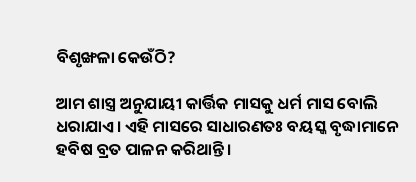ବିଶୃଙ୍ଖଳା କେଉଁଠି?

ଆମ ଶାସ୍ତ୍ର ଅନୁଯାୟୀ କାର୍ତ୍ତିକ ମାସକୁ ଧର୍ମ ମାସ ବୋଲି ଧରାଯାଏ। ଏହି ମାସରେ ସାଧାରଣତଃ ବୟସ୍କ ବୃଦ୍ଧାମାନେ ହବିଷ ବ୍ରତ ପାଳନ କରିଥାନ୍ତି।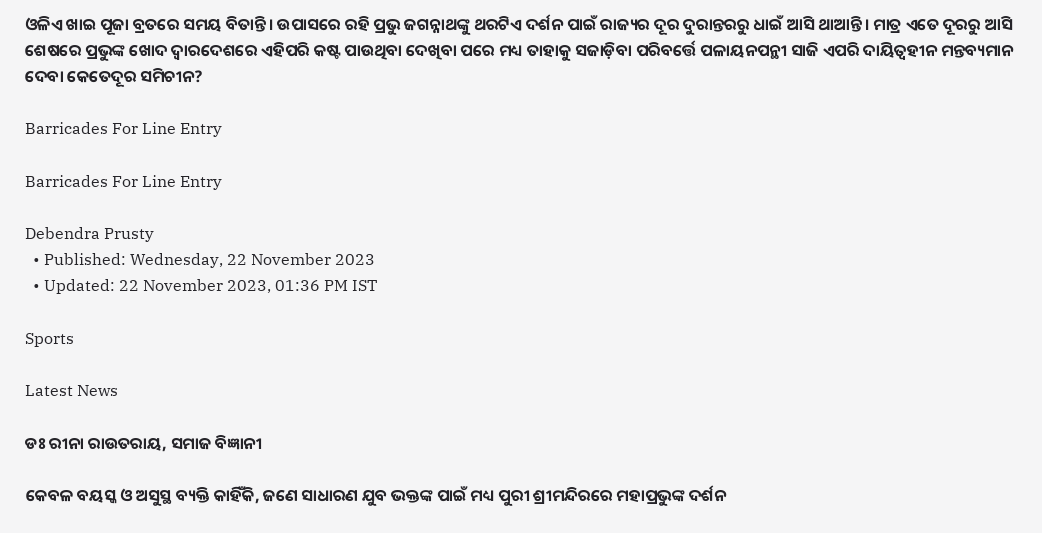ଓଳିଏ ଖାଇ ପୂଜା ବ୍ରତରେ ସମୟ ବିତାନ୍ତି। ଉପାସରେ ରହି ପ୍ରଭୁ ଜଗନ୍ନାଥଙ୍କୁ ଥରଟିଏ ଦର୍ଶନ ପାଇଁ ରାଜ୍ୟର ଦୂର ଦୁରାନ୍ତରରୁ ଧାଇଁ ଆସି ଥାଆନ୍ତି। ମାତ୍ର ଏତେ ଦୂରରୁ ଆସି ଶେଷରେ ପ୍ରଭୁଙ୍କ ଖୋଦ ଦ୍ୱାରଦେଶରେ ଏହିପରି କଷ୍ଟ ପାଉଥିବା ଦେଖିବା ପରେ ମଧ୍ୟ ତାହାକୁ ସଜାଡ଼ିବା ପରିବର୍ତ୍ତେ ପଳାୟନପନ୍ଥୀ ସାଜି ଏପରି ଦାୟିତ୍ୱହୀନ ମନ୍ତବ୍ୟମାନ ଦେବା କେତେଦୂର ସମିଚୀନ?

Barricades For Line Entry

Barricades For Line Entry

Debendra Prusty
  • Published: Wednesday, 22 November 2023
  • Updated: 22 November 2023, 01:36 PM IST

Sports

Latest News

ଡଃ ରୀନା ରାଉତରାୟ, ସମାଜ ବିଜ୍ଞାନୀ

କେବଳ ବୟସ୍କ ଓ ଅସୁସ୍ଥ ବ୍ୟକ୍ତି କାହିଁକି, ଜଣେ ସାଧାରଣ ଯୁବ ଭକ୍ତଙ୍କ ପାଇଁ ମଧ୍ୟ ପୁରୀ ଶ୍ରୀମନ୍ଦିରରେ ମହାପ୍ରଭୁଙ୍କ ଦର୍ଶନ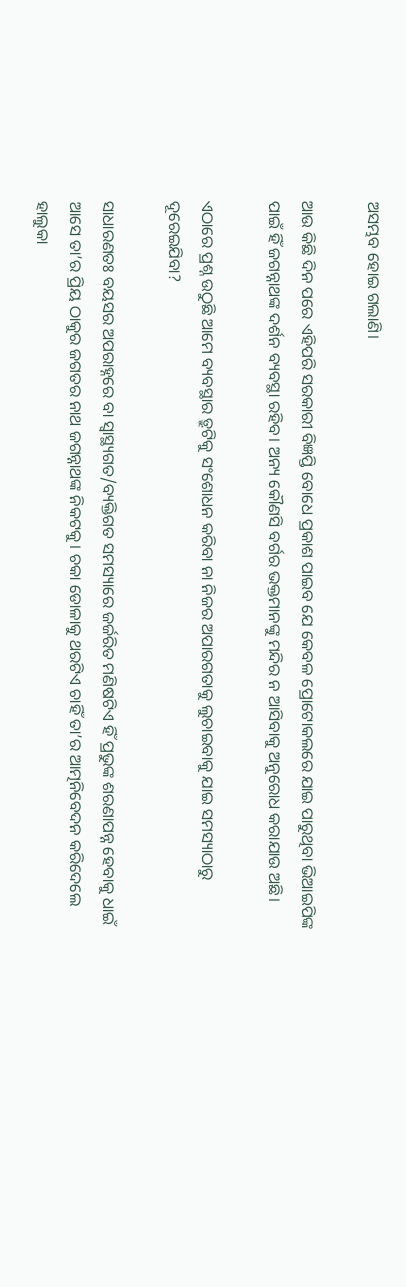ଅସମ୍ଭବ ହୋଇ ଗଲାଣି।

ଆଉ କିଛି ଦିନ ପରେ ଏହିପରି ସରକାରୀ ବିଜ୍ଞପ୍ତି ବୋଧେ ପ୍ରକାଶ ପାଇବ ଯେ କେବଳ ପ୍ରୋଟୋକଲରେ ଯାଇ ପାରୁଥିବା ଭିଆଇପିଙ୍କ ପାଇଁ ହିଁ ଜଗନ୍ନାଥଙ୍କ ଦର୍ଶନ ବ୍ୟବସ୍ଥା ରହିବ। ଅନ୍ୟ କୌଣସି ବର୍ଗର ଭକ୍ତମାନଙ୍କୁ ମନ୍ଦିର ନ ଆସିବାକୁ ଅନୁରୋଧ କରାଯାଉ ଅଛି।

ଏଠାରେ ପ୍ରଶ୍ନ ଉଠୁଛି ଆମେ ବ୍ୟବସ୍ଥାର ତ୍ରୁଟିକୁ ସଂଶୋଧନ କରିବା ନା ନିଜର ଅପାରଗତାକୁ ଲୁଚାଇବାକୁ ଯାଇ ସମସ୍ୟାଠାରୁ ଦୂରେଇଯିବା?

ସାଧାରଣତଃ ବୟସର ଅପରାହ୍ନରେ ବା ସ୍ୱାସ୍ଥ୍ୟଗତ/ବ୍ୟକ୍ତିଗତ ସମସ୍ୟାରେ ଜର୍ଜରିତ ମଣିଷଟିଏ ହିଁ ପ୍ରଭୁଙ୍କ ଶରଣାପନ୍ନ ହେବାକୁ ଧାଇଁ ଆସେ ତା’ର ପ୍ରିୟ ଠାକୁର ଜଗତର ନାଥ ଜଗନ୍ନାଥଙ୍କ ନିକଟକୁ। ଚକା ଡୋଳାକୁ ଥରଟିଏ ଚାହିଁ ତା’ର ଆତ୍ମନିବେଦନ କରିଦେଲେ ହାଲୁକା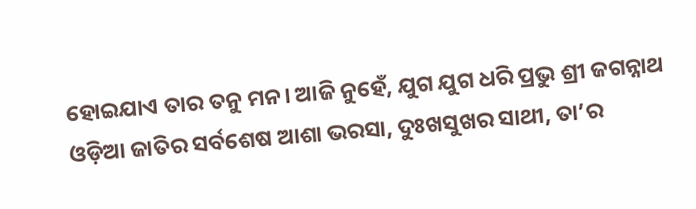ହୋଇଯାଏ ତାର ତନୁ ମନ। ଆଜି ନୁହେଁ, ଯୁଗ ଯୁଗ ଧରି ପ୍ରଭୁ ଶ୍ରୀ ଜଗନ୍ନାଥ ଓଡ଼ିଆ ଜାତିର ସର୍ବଶେଷ ଆଶା ଭରସା, ଦୁଃଖସୁଖର ସାଥୀ, ତା’ର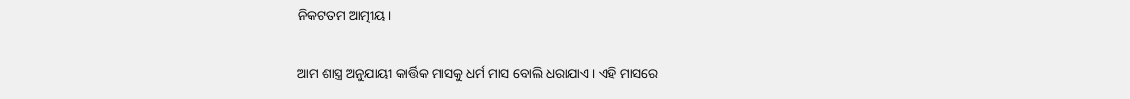ନିକଟତମ ଆତ୍ମୀୟ।

ଆମ ଶାସ୍ତ୍ର ଅନୁଯାୟୀ କାର୍ତ୍ତିକ ମାସକୁ ଧର୍ମ ମାସ ବୋଲି ଧରାଯାଏ। ଏହି ମାସରେ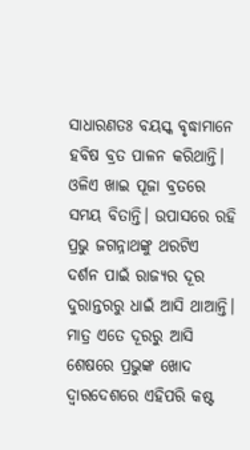ସାଧାରଣତଃ ବୟସ୍କ ବୃଦ୍ଧାମାନେ ହବିଷ ବ୍ରତ ପାଳନ କରିଥାନ୍ତି। ଓଳିଏ ଖାଇ ପୂଜା ବ୍ରତରେ ସମୟ ବିତାନ୍ତି। ଉପାସରେ ରହି ପ୍ରଭୁ ଜଗନ୍ନାଥଙ୍କୁ ଥରଟିଏ ଦର୍ଶନ ପାଇଁ ରାଜ୍ୟର ଦୂର ଦୁରାନ୍ତରରୁ ଧାଇଁ ଆସି ଥାଆନ୍ତି। ମାତ୍ର ଏତେ ଦୂରରୁ ଆସି ଶେଷରେ ପ୍ରଭୁଙ୍କ ଖୋଦ ଦ୍ୱାରଦେଶରେ ଏହିପରି କଷ୍ଟ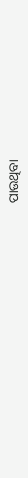ପାଉଥିବା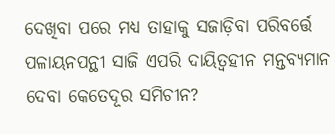ଦେଖିବା ପରେ ମଧ୍ୟ ତାହାକୁ ସଜାଡ଼ିବା ପରିବର୍ତ୍ତେ ପଳାୟନପନ୍ଥୀ ସାଜି ଏପରି ଦାୟିତ୍ୱହୀନ ମନ୍ତବ୍ୟମାନ ଦେବା କେତେଦୂର ସମିଚୀନ?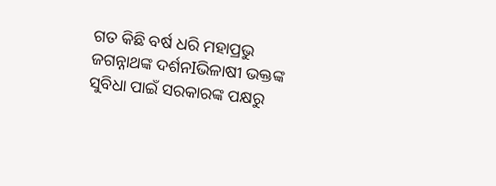ଗତ କିଛି ବର୍ଷ ଧରି ମହାପ୍ରଭୁ ଜଗନ୍ନାଥଙ୍କ ଦର୍ଶନIଭିଳାଷୀ ଭକ୍ତଙ୍କ ସୁବିଧା ପାଇଁ ସରକାରଙ୍କ ପକ୍ଷରୁ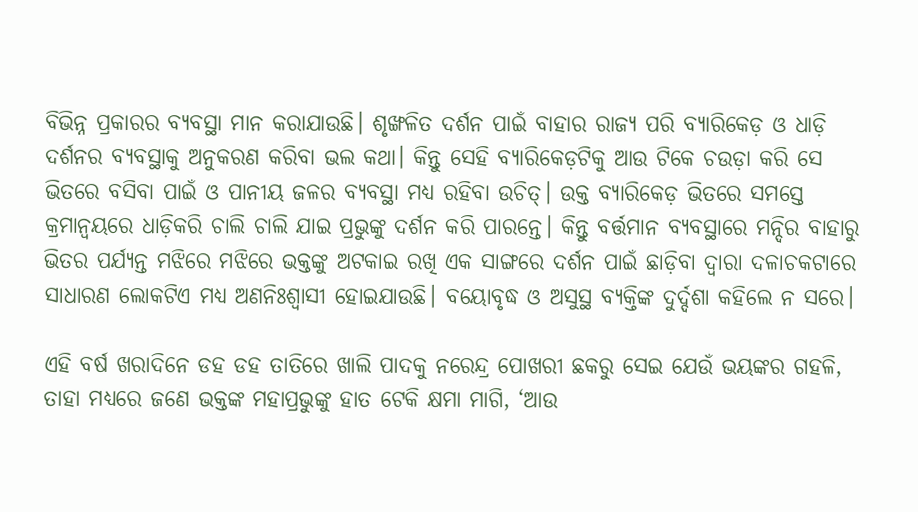ବିଭିନ୍ନ ପ୍ରକାରର ବ୍ୟବସ୍ଥା ମାନ କରାଯାଉଛି। ଶୃଙ୍ଖଳିତ ଦର୍ଶନ ପାଇଁ ବାହାର ରାଜ୍ୟ ପରି ବ୍ୟାରିକେଡ଼ ଓ ଧାଡ଼ି ଦର୍ଶନର ବ୍ୟବସ୍ଥାକୁ ଅନୁକରଣ କରିବା ଭଲ କଥା। କିନ୍ତୁ ସେହି ବ୍ୟାରିକେଡ଼ଟିକୁ ଆଉ ଟିକେ ଚଉଡ଼ା କରି ସେ ଭିତରେ ବସିବା ପାଇଁ ଓ ପାନୀୟ ଜଳର ବ୍ୟବସ୍ଥା ମଧ୍ୟ ରହିବା ଉଚିତ୍। ଉକ୍ତ ବ୍ୟାରିକେଡ଼ ଭିତରେ ସମସ୍ତେ କ୍ରମାନ୍ଵୟରେ ଧାଡ଼ିକରି ଚାଲି ଚାଲି ଯାଇ ପ୍ରଭୁଙ୍କୁ ଦର୍ଶନ କରି ପାରନ୍ତେ। କିନ୍ତୁ ବର୍ତ୍ତମାନ ବ୍ୟବସ୍ଥାରେ ମନ୍ଦିର ବାହାରୁ ଭିତର ପର୍ଯ୍ୟନ୍ତ ମଝିରେ ମଝିରେ ଭକ୍ତଙ୍କୁ ଅଟକାଇ ରଖି ଏକ ସାଙ୍ଗରେ ଦର୍ଶନ ପାଇଁ ଛାଡ଼ିବା ଦ୍ୱାରା ଦଳାଚକଟାରେ ସାଧାରଣ ଲୋକଟିଏ ମଧ୍ୟ ଅଣନିଃଶ୍ୱାସୀ ହୋଇଯାଉଛି। ବୟୋବୃଦ୍ଧ ଓ ଅସୁସ୍ଥ ବ୍ୟକ୍ତିଙ୍କ ଦୁର୍ଦ୍ଦଶା କହିଲେ ନ ସରେ।

ଏହି ବର୍ଷ ଖରାଦିନେ ଡହ ଡହ ତାତିରେ ଖାଲି ପାଦକୁ ନରେନ୍ଦ୍ର ପୋଖରୀ ଛକରୁ ସେଇ ଯେଉଁ ଭୟଙ୍କର ଗହଳି, ତାହା ମଧ୍ୟରେ ଜଣେ ଭକ୍ତଙ୍କ ମହାପ୍ରଭୁଙ୍କୁ ହାତ ଟେକି କ୍ଷମା ମାଗି, ‘ଆଉ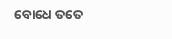ବୋଧେ ତତେ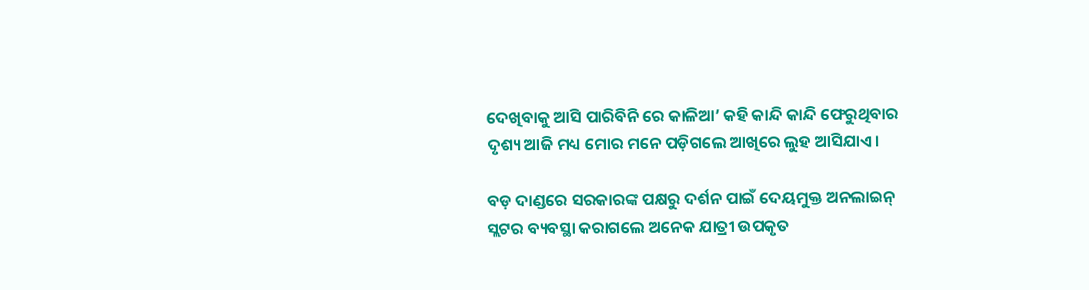ଦେଖିବାକୁ ଆସି ପାରିବିନି ରେ କାଳିଆ’ କହି କାନ୍ଦି କାନ୍ଦି ଫେରୁଥିବାର ଦୃଶ୍ୟ ଆଜି ମଧ୍ୟ ମୋର ମନେ ପଡ଼ିଗଲେ ଆଖିରେ ଲୁହ ଆସିଯାଏ।

ବଡ଼ ଦାଣ୍ଡରେ ସରକାରଙ୍କ ପକ୍ଷରୁ ଦର୍ଶନ ପାଇଁ ଦେୟମୁକ୍ତ ଅନଲାଇନ୍ ସ୍ଲଟର ବ୍ୟବସ୍ଥା କରାଗଲେ ଅନେକ ଯାତ୍ରୀ ଉପକୃତ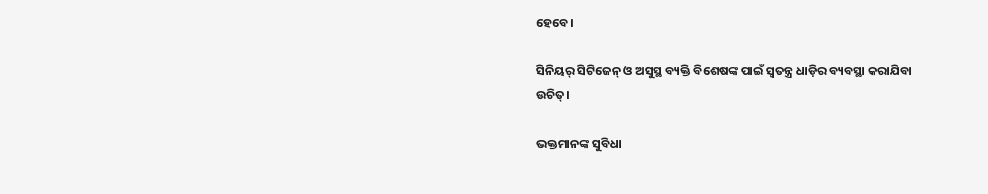ହେବେ।

ସିନିୟର୍ ସିଟିଜେନ୍ ଓ ଅସୁସ୍ଥ ବ୍ୟକ୍ତି ବିଶେଷଙ୍କ ପାଇଁ ସ୍ୱତନ୍ତ୍ର ଧାଡ଼ିର ବ୍ୟବସ୍ଥା କରାଯିବା ଉଚିତ୍।

ଭକ୍ତମାନଙ୍କ ସୁବିଧା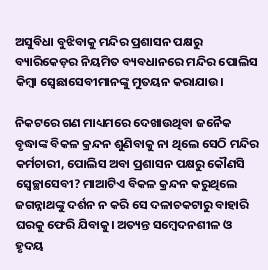ଅସୁବିଧା ବୁଝିବାକୁ ମନ୍ଦିର ପ୍ରଶାସନ ପକ୍ଷରୁ ବ୍ୟାରିକେଡ଼ର ନିୟମିତ ବ୍ୟବଧାନରେ ମନ୍ଦିର ପୋଲିସ କିମ୍ଵା ସ୍ୱେଛାସେବୀମାନଙ୍କୁ ମୁତୟନ କରାଯାଉ।

ନିକଟରେ ଗଣ ମାଧ୍ୟମରେ ଦେଖାଉଥିବା ଜନୈକ ବୃଦ୍ଧାଙ୍କ ବିକଳ କ୍ରନ୍ଦନ ଶୁଣିବାକୁ ନା ଥିଲେ ସେଠି ମନ୍ଦିର କର୍ମଚାରୀ, ପୋଲିସ ଅବା ପ୍ରଶାସନ ପକ୍ଷରୁ କୌଣସି ସ୍ଵେଚ୍ଛାସେବୀ? ମାଆଟିଏ ବିକଳ କ୍ରନ୍ଦନ କରୁଥିଲେ ଜଗନ୍ନାଥଙ୍କୁ ଦର୍ଶନ ନ କରି ସେ ଦଳାଚକଟାରୁ ବାହାରି ଘରକୁ ଫେରି ଯିବାକୁ। ଅତ୍ୟନ୍ତ ସମ୍ବେଦନଶୀଳ ଓ ହୃଦୟ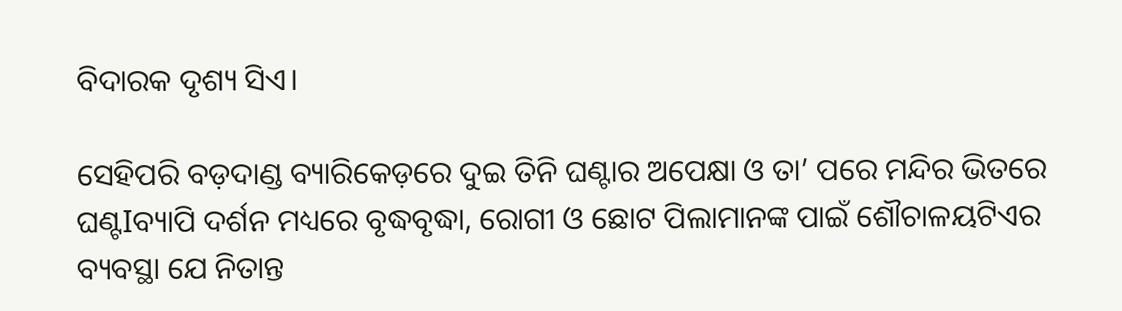ବିଦାରକ ଦୃଶ୍ୟ ସିଏ।

ସେହିପରି ବଡ଼ଦାଣ୍ଡ ବ୍ୟାରିକେଡ଼ରେ ଦୁଇ ତିନି ଘଣ୍ଟାର ଅପେକ୍ଷା ଓ ତା’ ପରେ ମନ୍ଦିର ଭିତରେ ଘଣ୍ଟIବ୍ୟାପି ଦର୍ଶନ ମଧ୍ୟରେ ବୃଦ୍ଧବୃଦ୍ଧା, ରୋଗୀ ଓ ଛୋଟ ପିଲାମାନଙ୍କ ପାଇଁ ଶୌଚାଳୟଟିଏର ବ୍ୟବସ୍ଥା ଯେ ନିତାନ୍ତ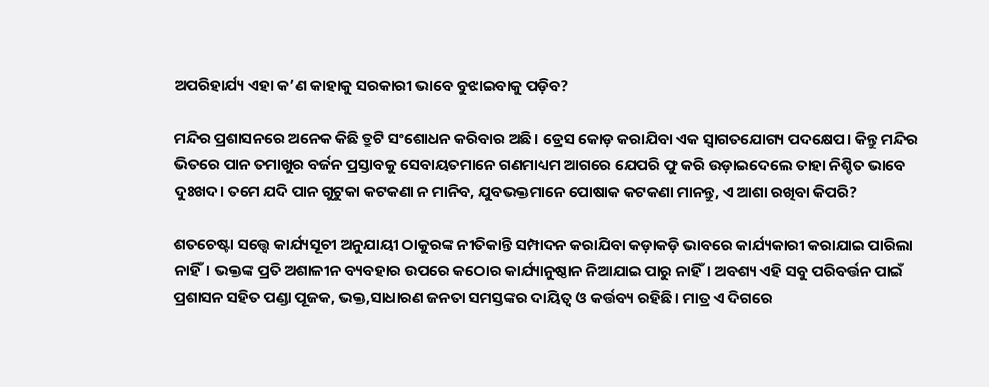ଅପରିହାର୍ଯ୍ୟ ଏହା କ’ଣ କାହାକୁ ସରକାରୀ ଭାବେ ବୁଝାଇବାକୁ ପଡ଼ିବ?

ମନ୍ଦିର ପ୍ରଶାସନରେ ଅନେକ କିଛି ତ୍ରୁଟି ସଂଶୋଧନ କରିବାର ଅଛି। ଡ୍ରେସ କୋଡ଼ କରାଯିବା ଏକ ସ୍ଵାଗତଯୋଗ୍ୟ ପଦକ୍ଷେପ। କିନ୍ତୁ ମନ୍ଦିର ଭିତରେ ପାନ ତମାଖୁର ବର୍ଜନ ପ୍ରସ୍ତାବକୁ ସେବାୟତମାନେ ଗଣମାଧ୍ୟମ ଆଗରେ ଯେପରି ଫୁ କରି ଉଡ଼ାଇଦେଲେ ତାହା ନିଶ୍ଚିତ ଭାବେ ଦୁଃଖଦ। ତମେ ଯଦି ପାନ ଗୁଟୁକା କଟକଣା ନ ମାନିବ, ଯୁବଭକ୍ତମାନେ ପୋଷାକ କଟକଣା ମାନନ୍ତୁ, ଏ ଆଶା ରଖିବା କିପରି?

ଶତଚେଷ୍ଟା ସତ୍ତ୍ୱେ କାର୍ଯ୍ୟସୂଚୀ ଅନୁଯାୟୀ ଠାକୁରଙ୍କ ନୀତିକାନ୍ତି ସମ୍ପାଦନ କରାଯିବା କଡ଼ାକଡ଼ି ଭାବରେ କାର୍ଯ୍ୟକାରୀ କରାଯାଇ ପାରିଲା ନାହିଁ। ଭକ୍ତଙ୍କ ପ୍ରତି ଅଶାଳୀନ ବ୍ୟବହାର ଉପରେ କଠୋର କାର୍ଯ୍ୟାନୁଷ୍ଠାନ ନିଆଯାଇ ପାରୁ ନାହିଁ। ଅବଶ୍ୟ ଏହି ସବୁ ପରିବର୍ତ୍ତନ ପାଇଁ ପ୍ରଶାସନ ସହିତ ପଣ୍ଡା ପୂଜକ, ଭକ୍ତ,ସାଧାରଣ ଜନତା ସମସ୍ତଙ୍କର ଦାୟିତ୍ଵ ଓ କର୍ତ୍ତବ୍ୟ ରହିଛି। ମାତ୍ର ଏ ଦିଗରେ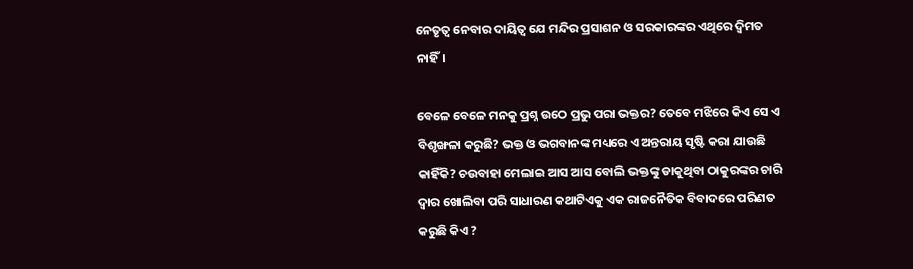ନେତୃତ୍ୱ ନେବାର ଦାୟିତ୍ୱ ଯେ ମନ୍ଦିର ପ୍ରସାଶନ ଓ ସରକାରଙ୍କର ଏଥିରେ ଦ୍ୱିମତ ନାହିଁ।

ବେଳେ ବେଳେ ମନକୁ ପ୍ରଶ୍ନ ଉଠେ ପ୍ରଭୁ ପରା ଭକ୍ତର? ତେବେ ମଝିରେ କିଏ ସେ ଏ ବିଶୃଙ୍ଖଳା କରୁଛି? ଭକ୍ତ ଓ ଭଗବାନଙ୍କ ମଧ୍ୟରେ ଏ ଅନ୍ତରାୟ ସୃଷ୍ଟି କରା ଯାଉଛି କାହିଁକି? ଚଉବାହା ମେଲାଇ ଆସ ଆସ ବୋଲି ଭକ୍ତଙ୍କୁ ଡାକୁଥିବା ଠାକୁରଙ୍କର ଚାରି ଦ୍ୱାର ଖୋଲିବା ପରି ସାଧାରଣ କଥାଟିଏକୁ ଏକ ରାଜନୈତିକ ବିବାଦରେ ପରିଣତ କରୁଛି କିଏ ?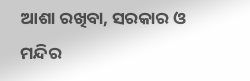ଆଶା ରଖିବା, ସରକାର ଓ ମନ୍ଦିର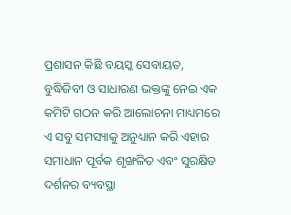ପ୍ରଶାସନ କିଛି ବୟସ୍କ ସେବାୟତ, ବୁଦ୍ଧିଜିବୀ ଓ ସାଧାରଣ ଭକ୍ତଙ୍କୁ ନେଇ ଏକ କମିଟି ଗଠନ କରି ଆଲୋଚନା ମାଧ୍ୟମରେ ଏ ସବୁ ସମସ୍ୟାକୁ ଅନୁଧ୍ୟାନ କରି ଏହାର ସମାଧାନ ପୂର୍ବକ ଶୃଙ୍ଖଳିତ ଏବଂ ସୁରକ୍ଷିତ ଦର୍ଶନର ବ୍ୟବସ୍ଥା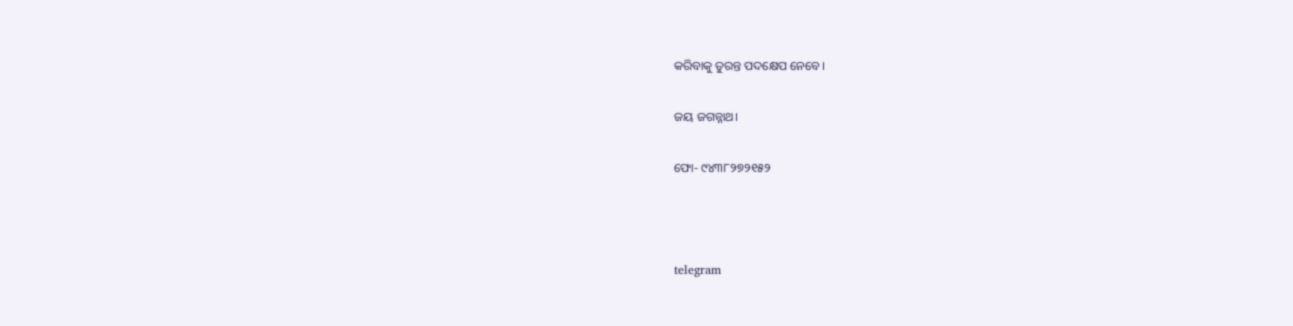କରିବାକୁ ତୁରନ୍ତ ପଦକ୍ଷେପ ନେବେ।

ଜୟ ଜଗନ୍ନାଥ।

ଫୋ- ୯୪୩୮୨୭୨୧୫୨



telegram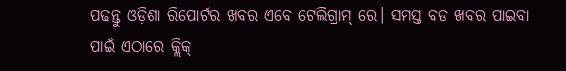ପଢନ୍ତୁ ଓଡ଼ିଶା ରିପୋର୍ଟର ଖବର ଏବେ ଟେଲିଗ୍ରାମ୍ ରେ। ସମସ୍ତ ବଡ ଖବର ପାଇବା ପାଇଁ ଏଠାରେ କ୍ଲିକ୍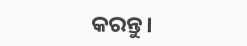କରନ୍ତୁ।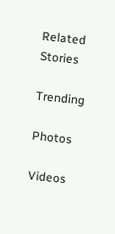Related Stories

Trending

Photos

Videos